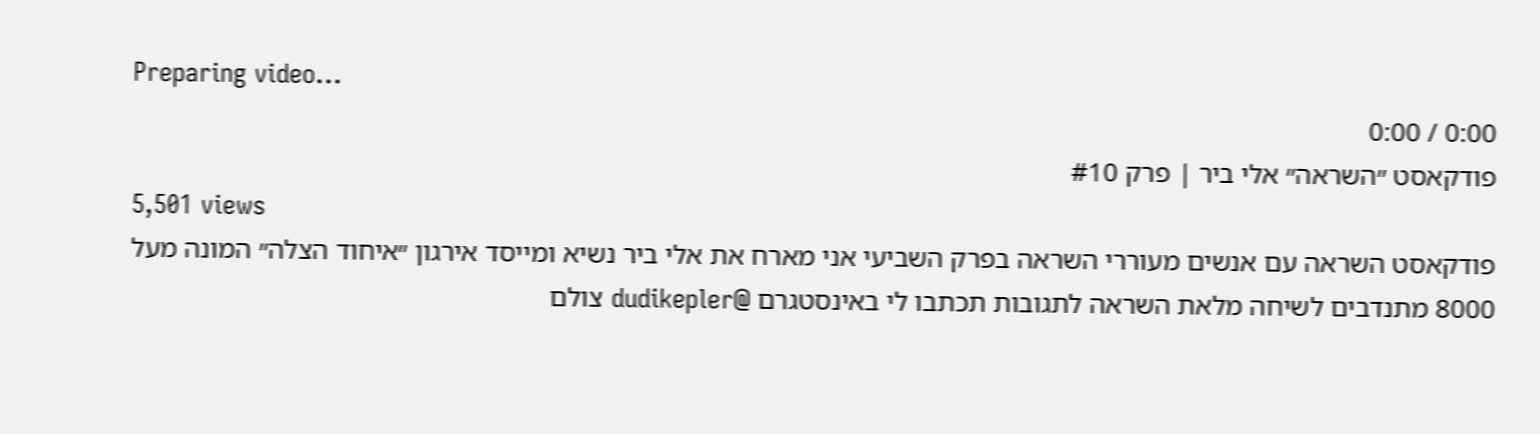Preparing video...
0:00 / 0:00
פודקאסט ״השראה״ אלי ביר | פרק #10
5,501 views
פודקאסט השראה עם אנשים מעוררי השראה בפרק השביעי אני מארח את אלי ביר נשיא ומייסד אירגון ״איחוד הצלה״ המונה מעל 8000 מתנדבים לשיחה מלאת השראה לתגובות תכתבו לי באינסטגרם @dudikepler צולם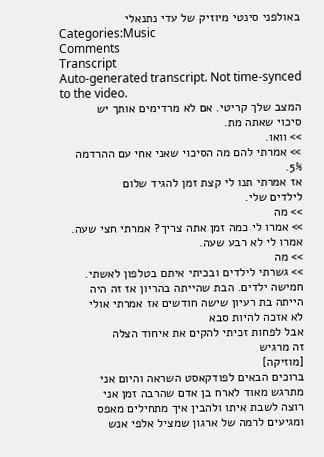באולפני סינטי מיוזיק של עדי נתנאלי
Categories:Music
Comments
Transcript
Auto-generated transcript. Not time-synced to the video.
המצב שלך קריטי. אם לא מרדימים אותך יש
סיכוי שאתה מת.
>> וואו.
>> אמרתי להם מה הסיכוי שאני אחי עם ההרדמה
5%.
אז אמרתי תנו לי קצת זמן להגיד שלום
לילדים שלי.
>> מה
>> אמרו לי כמה זמן אתה צריך? אמרתי חצי שעה.
אמרו לי לא רבע שעה.
>> מה
>> גשרתי לילדים ובכיתי איתם בטלפון לאשתי.
חמישה ילדים. הבת שהייתה בהריון אז זה היה
הייתה בת רעיון שישה חודשים אז אמרתי אולי
לא אזכה להיות סבא
אבל לפחות זכיתי להקים את איחוד הצלה
זה מרגיש
[מוזיקה]
ברוכים הבאים לפודקאסט השראה והיום אני
מתרגש מאוד לארח בן אדם שהרבה זמן אני
רוצה לשבת איתו ולהבין איך מתחילים מאפס
ומגיעים לרמה של ארגון שמציל אלפי אנש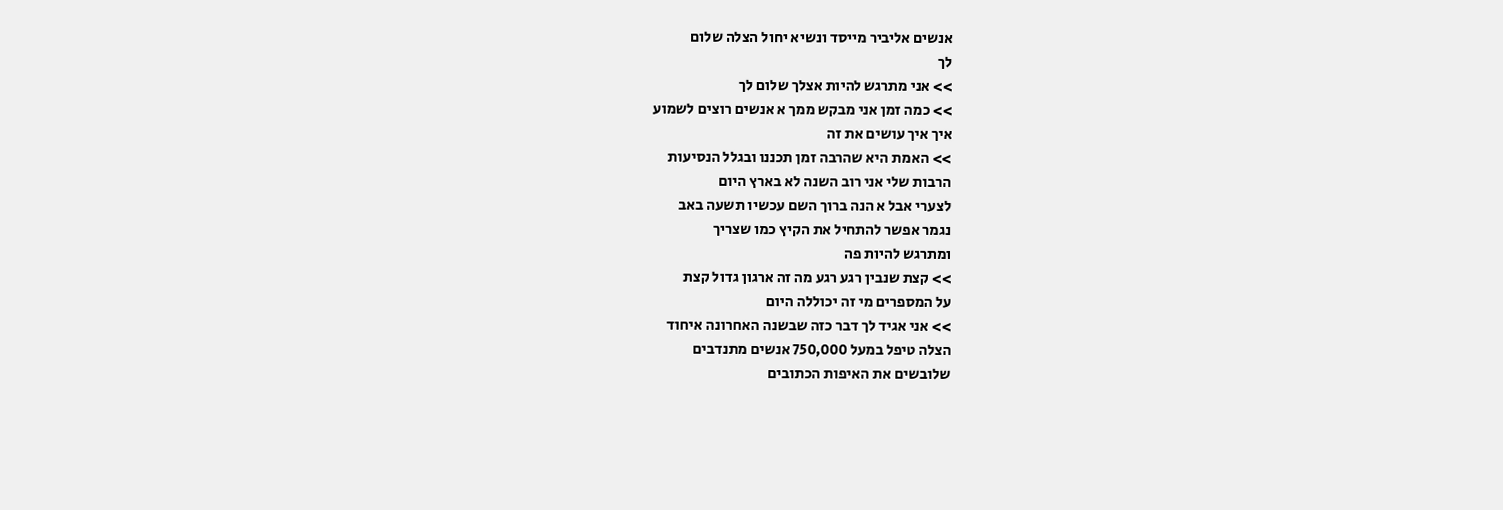אנשים אליביר מייסד ונשיא יחול הצלה שלום
לך
>> אני מתרגש להיות אצלך שלום לך
>> כמה זמן אני מבקש ממך א אנשים רוצים לשמוע
איך איך עושים את זה
>> האמת היא שהרבה זמן תכננו ובגלל הנסיעות
הרבות שלי אני רוב השנה לא בארץ היום
לצערי אבל א הנה ברוך השם עכשיו תשעה באב
נגמר אפשר להתחיל את הקיץ כמו שצריך
ומתרגש להיות פה
>> קצת שנבין רגע רגע מה זה ארגון גדול קצת
על המספרים מי זה יכוללה היום
>> אני אגיד לך דבר כזה שבשנה האחרונה איחוד
הצלה טיפל במעל 750,000 אנשים מתנדבים
שלובשים את האיפות הכתובים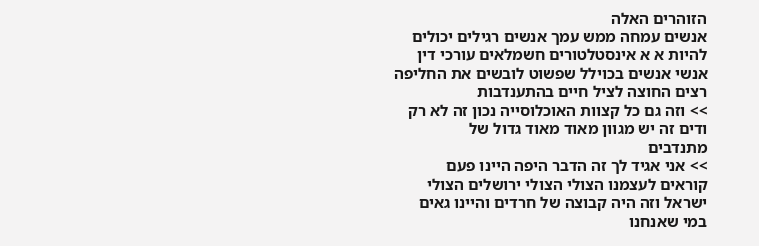הזוהרים האלה
אנשים עמחה ממש עמך אנשים רגילים יכולים
להיות א א אינסטלטורים חשמלאים עורכי דין
אנשי אנשים בכוילל שפשוט לובשים את החליפה
רצים החוצה לציל חיים בהתענדבות
>> וזה גם כל קצוות האוכלוסייה נכון זה לא רק
ודים זה יש מגוון מאוד מאוד גדול של
מתנדבים
>> אני אגיד לך זה הדבר היפה היינו פעם
קוראים לעצמנו הצולי הצולי ירושלים הצולי
ישראל וזה היה קבוצה של חרדים והיינו גאים
במי שאנחנו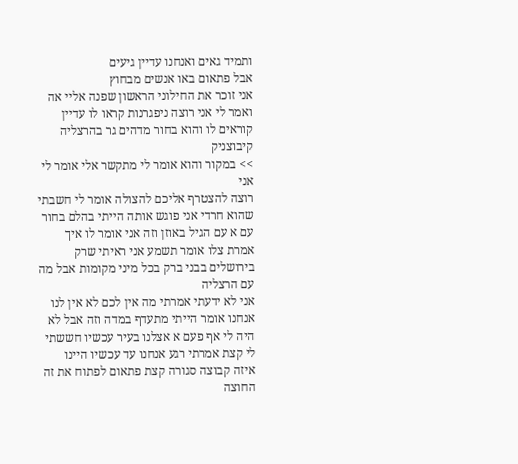ותמיד גאים ואנחנו עדיין גיעים
אבל פתאום באו אנשים מבחוץ
אני זוכר את החילוני הראשון שפנה אליי אה
ואמר לי אני רוצה ניפגרנות קראו לו עדיין
קוראים לו והוא בחור מדהים גר בהרצליה
קיבוצניק
>> במקור והוא אומר לי מתקשר אלי אומר לי אני
רוצה להצטרף אליכם להצולה אומר לי חשבתי
שהוא חרדי אני פוגש אותה הייתי בהלם בחור
עם א עם הגיל באוזן וזה אני אומר לו איך
אמרת צלו אומר תשמע אני ראיתי שרק
בירושלים בבני ברק בכל מיני מקומות אבל מה
עם הרצליה
אני לא ידעתי אמרתי מה אין לכם לא אין לנו
אנחנו אומר הייתי מתעדף במדה וזה אבל לא
היה לי אף פעם א אצלנו בעיר עכשיו חששתי
לי קצת אמרתי רגע אנחנו עד עכשיו היינו
איזה קבוצה סגורה קצת פתאום לפתוח את זה
החוצה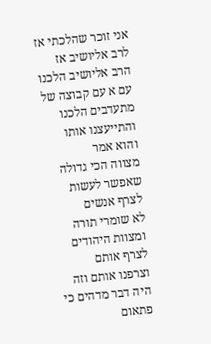אני זוכר שהלכתי אז לרב אליושיב אז
הרב אליושיב הלכנו עם א עם קבוצה של
מתעדבים הלכנו והתייעצנו אותו והוא אמר
מצווה הכי גדולה שאפשר לעשות לצרף אנשים
לא שומרי תורה ומצוות היהודים לצרף אותם
וצרפנו אותם וזה היה דבר מדהים כי פתאום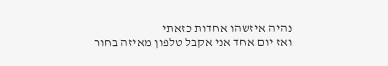נהיה איזשהו אחדות כזאתי
ואז יום אחד אני אקבל טלפון מאיזה בחור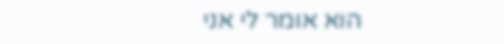הוא אומר לי אני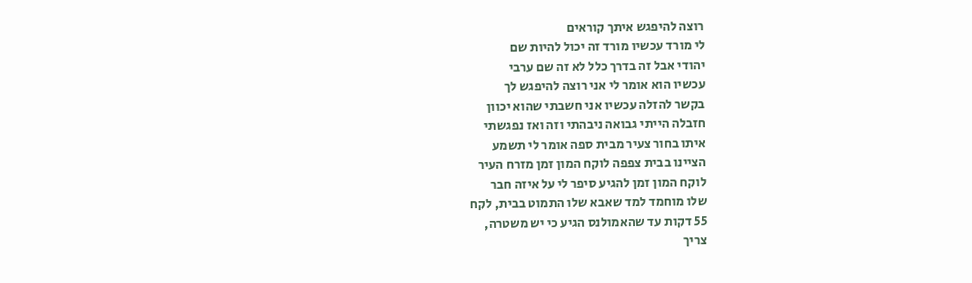רוצה להיפגש איתך קוראים
לי מורד עכשיו מורד זה יכול להיות שם
יהודי אבל זה בדרך כלל לא זה שם ערבי
עכשיו הוא אומר לי אני רוצה להיפגש לך
בקשר להזלה עכשיו אני חשבתי שהוא יכוון
חזבלה הייתי גבואה ניבהתי וזה ואז נפגשתי
איתו בחור צעיר מבית ספה אומר לי תשמע
הציינו בבית צפפה לוקח המון זמן מזרח העיר
לוקח המון זמן להגיע סיפר לי על איזה חבר
שלו מוחמד למד שאבא שלו התמוט בבית, לקח
55 דקות עד שהאמולנס הגיע כי יש משטרה,
צריך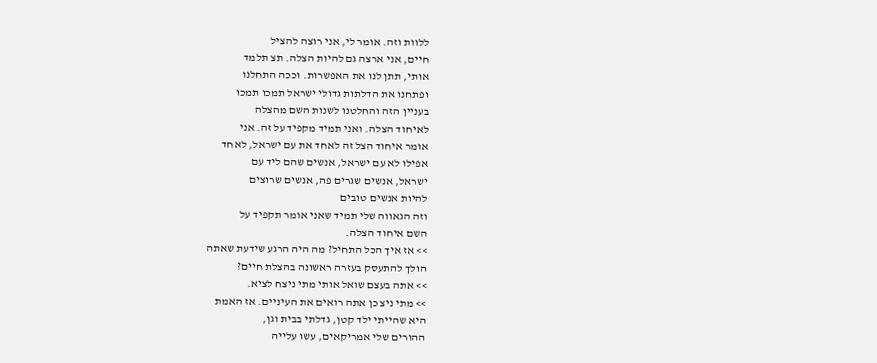ללוות וזה. אומר לי, אני רוצה להציל
חיים, אני ארצה גם להיות הצלה. תצ תלמד
אותי, תתן לנו את האפשרות. וככה התחלנו
ופתחנו את הדלתות גדולי ישראל תמכו תמכו
בעניין הזה והחלטנו לשנות השם מהצלה
לאיחוד הצלה. ואני תמיד מקפיד על זה. אני
אומר איחוד הצל זה לאחד את עם ישראל, לאחד
אפילו לא עם ישראל, אנשים שהם ליד עם
ישראל, אנשים שגרים פה, אנשים שרוצים
להיות אנשים טובים
וזה הגאווה שלי תמיד שאני אומר תקפיד על
השם איחוד הצלה.
>> אז איך הכל התחיל? מה היה הרגע שידעת שאתה
הולך להתעסק בעזרה ראשונה בהצלת חיים?
>> אתה בעצם שואל אותי מתי ניצח לציא.
>> מתי ניצ כן אתה רואים את העיניים. אז האמת
היא שהייתי ילד קטן, גדלתי בבית וגן,
ההורים שלי אמריקאים, עשו עלייה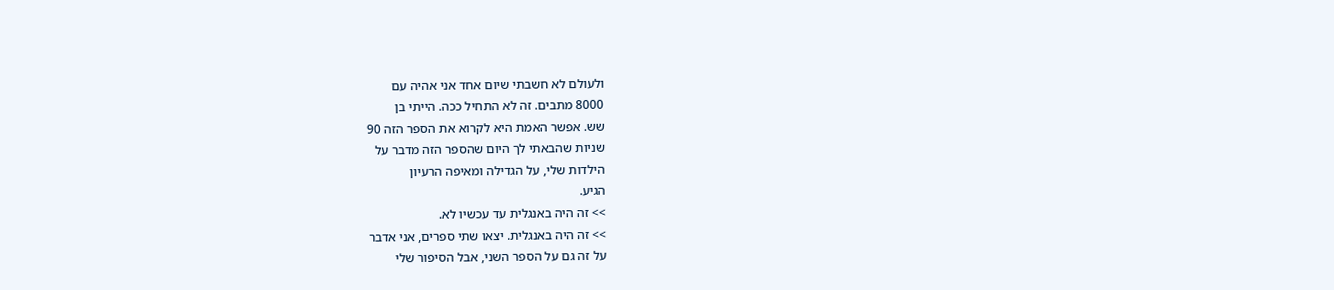ולעולם לא חשבתי שיום אחד אני אהיה עם
8000 מתבים. זה לא התחיל ככה. הייתי בן
שש. אפשר האמת היא לקרוא את הספר הזה 90
שניות שהבאתי לך היום שהספר הזה מדבר על
הילדות שלי, על הגדילה ומאיפה הרעיון
הגיע.
>> זה היה באנגלית עד עכשיו לא.
>> זה היה באנגלית. יצאו שתי ספרים, אני אדבר
על זה גם על הספר השני, אבל הסיפור שלי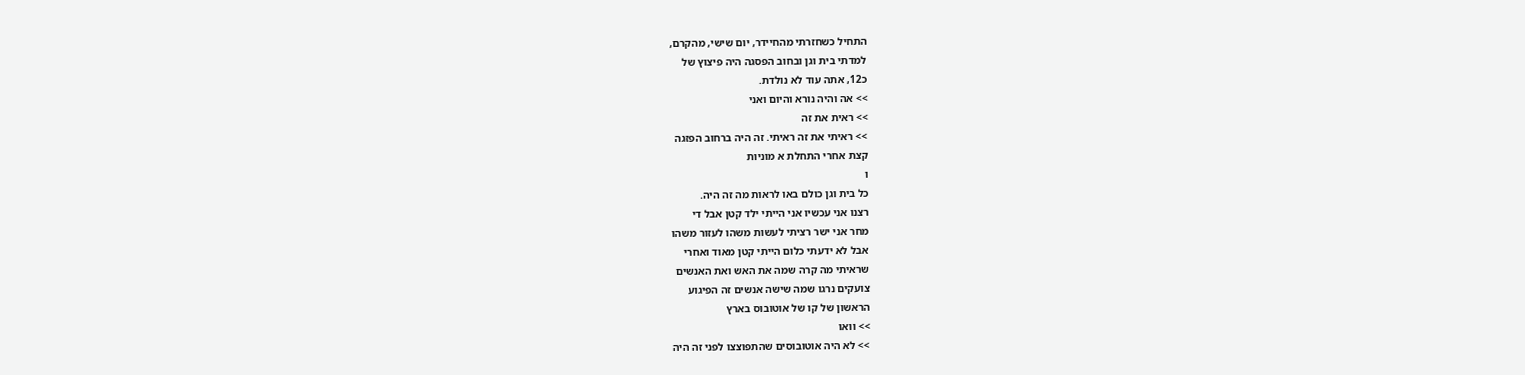התחיל כשחזרתי מהחיידר, יום שישי, מהקרם,
למדתי בית וגן ובחוב הפסגה היה פיצוץ של
כ12, אתה עוד לא נולדת.
>> אה והיה נורא והיום ואני
>> ראית את זה
>> ראיתי את זה ראיתי. זה היה ברחוב הפזגה
קצת אחרי התחלת א מוניות
ו
כל בית וגן כולם באו לראות מה זה היה.
רצנו אני עכשיו אני הייתי ילד קטן אבל די
מחר אני ישר רציתי לעשות משהו לעזור משהו
אבל לא ידעתי כלום הייתי קטן מאוד ואחרי
שראיתי מה קרה שמה את האש ואת האנשים
צועקים נרגו שמה שישה אנשים זה הפיגוע
הראשון של קו של אוטובוס בארץ
>> וואו
>> לא היה אוטובוסים שהתפוצצו לפני זה היה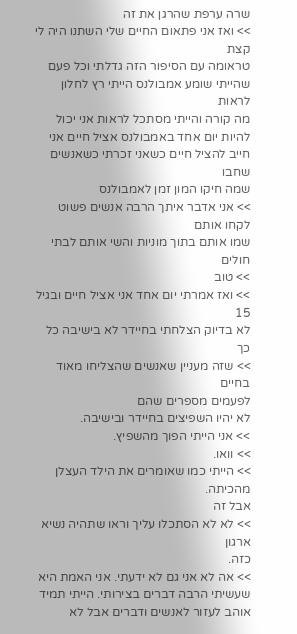שרה ערפת שהרגן את זה
>> ואז אני פתאום החיים שלי השתנו היה לי קצת
טראומה עם הסיפור הזה גדלתי וכל פעם
שהייתי שומע אמבולנס הייתי רץ לחלון לראות
מה קורה והייתי מסתכל לראות אני יכול
להיות יום אחד באמבולנס אציל חיים אני
חייב להציל חיים כשאני זכרתי כשאנשים שחבו
שמה חיקו המון זמן לאמבולנס
>> אני אדבר איתך הרבה אנשים פשוט לקחו אותם
שמו אותם בתוך מוניות והשי אותם לבתי
חולים
>> טוב
>> ואז אמרתי יום אחד אני אציל חיים ובגיל 15
לא בדיוק הצלחתי בחיידר לא בישיבה כל כך
>> שזה מעניין שאנשים שהצליחו מאוד בחיים
לפעמים מספרים שהם
לא יהיו השפיצים בחיידר ובישיבה.
>> אני הייתי הפוך מהשפיץ.
>> וואו.
>> הייתי כמו שאומרים את הילד העצלן מהכיתה.
אבל זה
>> לא לא הסתכלו עליך וראו שתהיה נשיא ארגון
כזה.
>> אה לא אני גם לא ידעתי. אני האמת היא
שעשיתי הרבה דברים בצירותי. הייתי תמיד
אוהב לעזור לאנשים ודברים אבל לא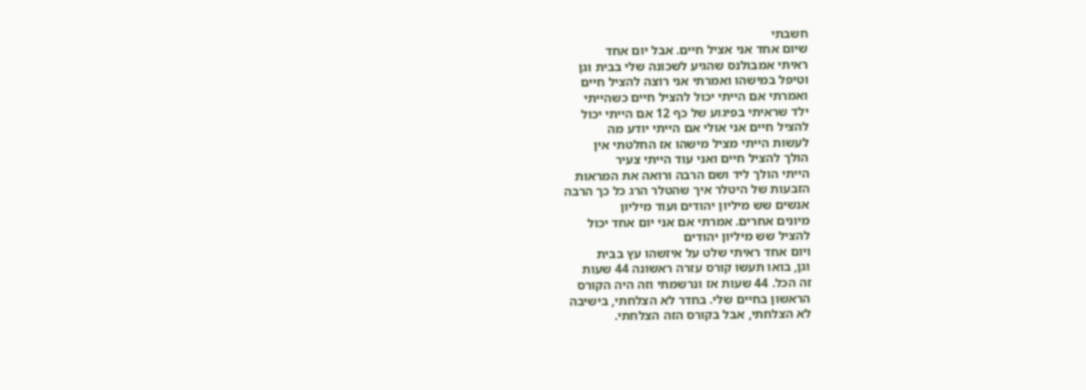חשבתי
שיום אחד אני אציל חיים. אבל יום אחד
ראיתי אמבולנס שהגיע לשכונה שלי בבית וגן
וטיפל במישהו ואמרתי אני רוצה להציל חיים
ואמרתי אם הייתי יכול להציל חיים כשהייתי
ילד שראיתי בפיגוע של כף 12 אם הייתי יכול
להציל חיים אני אולי אם הייתי יודע מה
לעשות הייתי מציל מישהו אז החלטתי אין
הולך להציל חיים ואני עוד הייתי צעיר
הייתי הולך ליד ושם הרבה ורואה את המראות
הזבעות של היטלר איך שהטלר הרג כל כך הרבה
אנשים שש מיליון יהודים ועוד מיליון
מיונים אחרים. אמרתי אם אני יום אחד יכול
להציל שש מיליון יהודים
ויום אחד ראיתי שלט על איזשהו עץ בבית
וגן, בואו תעשו קורס עזרה ראשונה 44 שעות
זה הכל. 44 שעות אז ונרשמתי וזה היה הקורס
הראשון בחיים שלי. בחדר לא הצלחתי, בישיבה
לא הצלחתי, אבל בקורס הזה הצלחתי.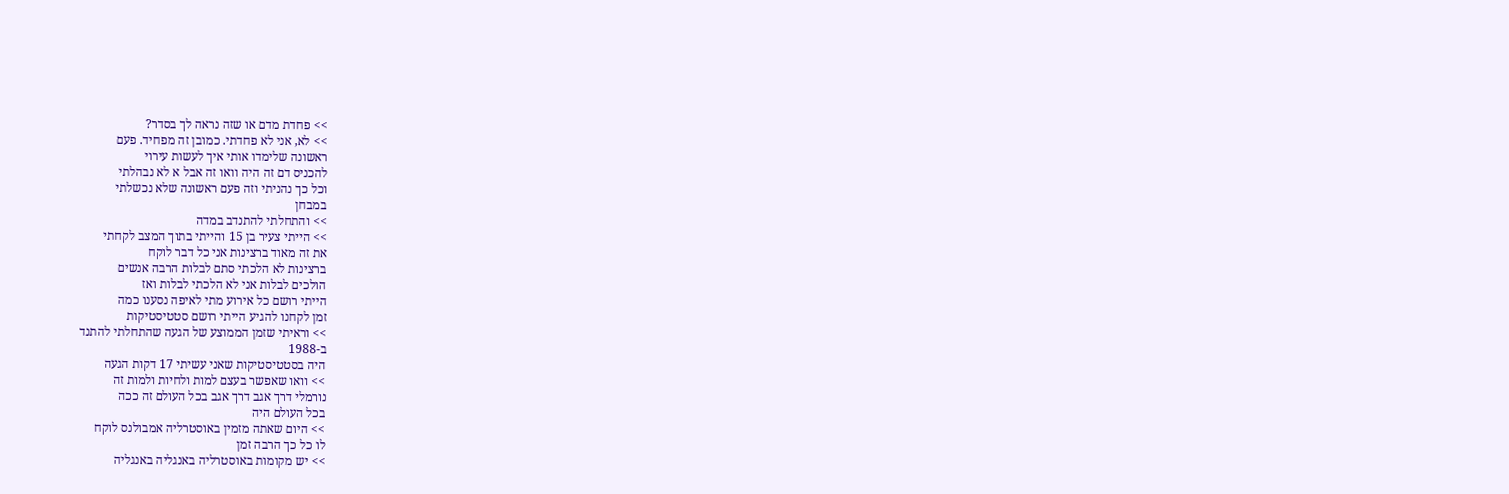>> פחדת מדם או שזה נראה לך בסדר?
>> לא, אני לא פחדתי. כמובן זה מפחיד. פעם
ראשונה שלימדו אותי איך לעשות עירוי
להכניס דם זה היה וואו זה אבל א לא נבהלתי
וכל כך נהניתי וזה פעם ראשונה שלא נכשלתי
במבחן
>> והתחלתי להתנדב במדה
>> הייתי צעיר בן 15 והייתי בתוך המצב לקחתי
את זה מאוד ברצינות אני כל דבר לוקח
ברצינות לא הלכתי סתם לבלות הרבה אנשים
הולכים לבלות אני לא הלכתי לבלות ואז
הייתי רושם כל אירוע מתי לאיפה נסענו כמה
זמן לקחנו להגיע הייתי רושם סטטיסטיקות
>> וראיתי שזמן הממוצע של הגעה שהתחלתי להתנד
ב-1988
היה בסטטיסטיקות שאני עשיתי 17 דקות הגעה
>> וואו שאפשר בעצם למות ולחיות ולמות זה
נורמלי דרך אגב דרך אגב בכל העולם זה ככה
בכל העולם היה
>> היום שאתה מזמין באוסטרליה אמבולנס לוקח
לו כל כך הרבה זמן
>> יש מקומות באוסטרליה באנגליה באנגליה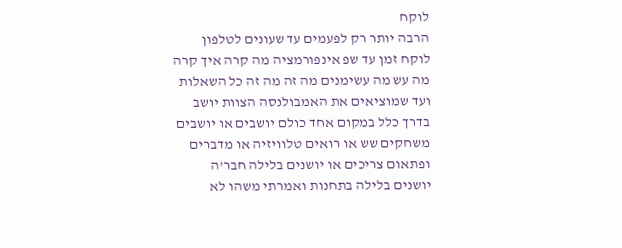לוקח
הרבה יותר רק לפעמים עד שעונים לטלפון
לוקח זמן עד שפ אינפורמציה מה קרה איך קרה
מה עש מה עשימנים מה זה מה זה כל השאלות
ועד שמוציאים את האמבולנסה הצוות יושב
בדרך כלל במקום אחד כולם יושבים או יושבים
משחקים שש או רואים טלוויזיה או מדברים
ופתאום צריכים או יושנים בלילה חבר'ה
יושנים בלילה בתחנות ואמרתי משהו לא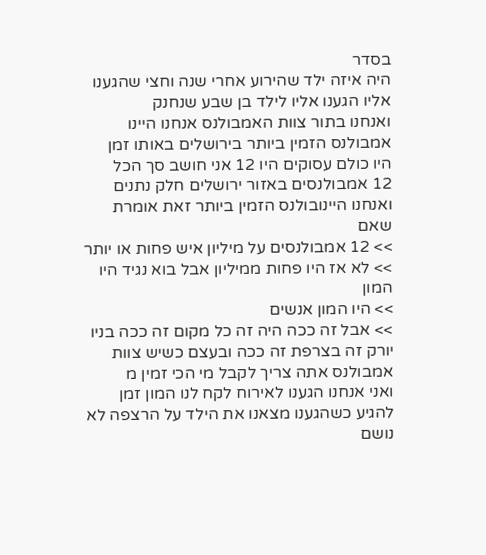בסדר
היה איזה ילד שהירוע אחרי שנה וחצי שהגענו
אליו הגענו אליו לילד בן שבע שנחנק
ואנחנו בתור צוות האמבולנס אנחנו היינו
אמבולנס הזמין ביותר בירושלים באותו זמן
היו כולם עסוקים היו 12 אני חושב סך הכל
12 אמבולנסים באזור ירושלים חלק נתנים
ואנחנו היינובולנס הזמין ביותר זאת אומרת
שאם
>> 12 אמבולנסים על מיליון איש פחות או יותר
>> לא אז היו פחות ממיליון אבל בוא נגיד היו
המון
>> היו המון אנשים
>> אבל זה ככה היה זה כל מקום זה ככה בניו
יורק זה בצרפת זה ככה ובעצם כשיש צוות
אמבולנס אתה צריך לקבל מי הכי זמין מ
ואני אנחנו הגענו לאירוח לקח לנו המון זמן
להגיע כשהגענו מצאנו את הילד על הרצפה לא
נושם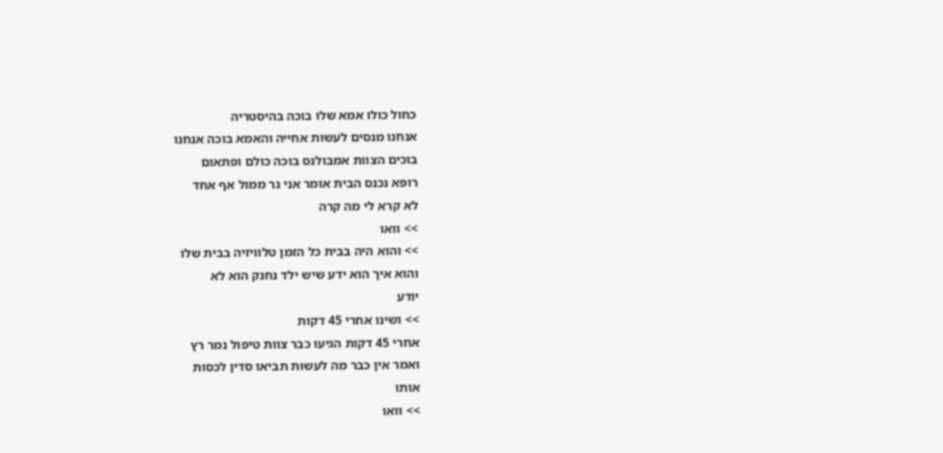כחול כולו אמא שלו בוכה בהיסטריה
אנחנו מנסים לעשות אחייה והאמא בוכה אנחנו
בוכים הצוות אמבולנס בוכה כולם ופתאום
רופא נכנס הבית אומר אני גר ממול אף אחד
לא קרא לי מה קרה
>> וואו
>> והוא היה בבית כל הזמן טלוויזיה בבית שלו
והוא איך הוא ידע שיש ילד נחנק הוא לא
יודע
>> ושינו אחרי 45 דקות
אחרי 45 דקות הגיעו כבר צוות טיפול נמר רץ
ואמר אין כבר מה לעשות תביאו סדין לכסות
אותו
>> וואו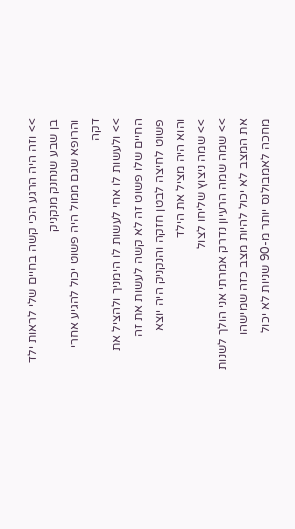>> וזה היה הרגע הכי קשה בחיים שלי לראות ילד
בן שבע שנחנק מנקניק
והרופא שגם ממול היה פשוט יכול להגיע אחרי
דקה
>> ולעשות לו אחי לעשות לו הימניך ולהציל את
החיים שלו פשוט זה לא קשה לעשות את זה
פשוט לחיצה לבטן חזקה והנקניק היה יוצא
והוא היה מציל את הילד
>> שמה ניצוץ שליחו לצול
>> שמה שמה הרעיון נדרק אמרתי אני הולך לשנות
את המצב לא יכול להיות מצב כזה שמישהו
מחכה לאמבולנס יותר מ-90 שניות לא יכול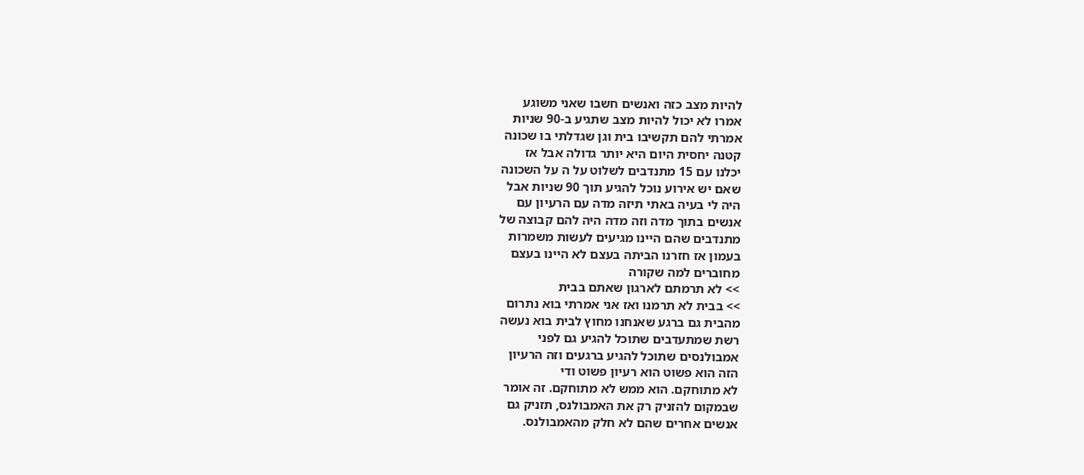להיות מצב כזה ואנשים חשבו שאני משוגע
אמרו לא יכול להיות מצב שתגיע ב-90 שניות
אמרתי להם תקשיבו בית וגן שגדלתי בו שכונה
קטנה יחסית היום היא יותר גדולה אבל אז
יכלנו עם 15 מתנדבים לשלוט על ה על השכונה
שאם יש אירוע נוכל להגיע תוך 90 שניות אבל
היה לי בעיה באתי תיזה מדה עם הרעיון עם
אנשים בתוך מדה וזה מדה היה להם קבוצה של
מתנדבים שהם היינו מגיעים לעשות משמרות
בעמון אז חזרנו הביתה בעצם לא היינו בעצם
מחוברים למה שקורה
>> לא תרמתם לארגון שאתם בבית
>> בבית לא תרמנו ואז אני אמרתי בוא נתרום
מהבית גם ברגע שאנחנו מחוץ לבית בוא נעשה
רשת שמתעדבים שתוכל להגיע גם לפני
אמבולנסים שתוכל להגיע ברגעים וזה הרעיון
הזה הוא פשוט הוא רעיון פשוט ודי
לא מתוחקם. הוא ממש לא מתוחקם. זה אומר
שבמקום להזניק רק את האמבולנס, תזניק גם
אנשים אחרים שהם לא חלק מהאמבולנס.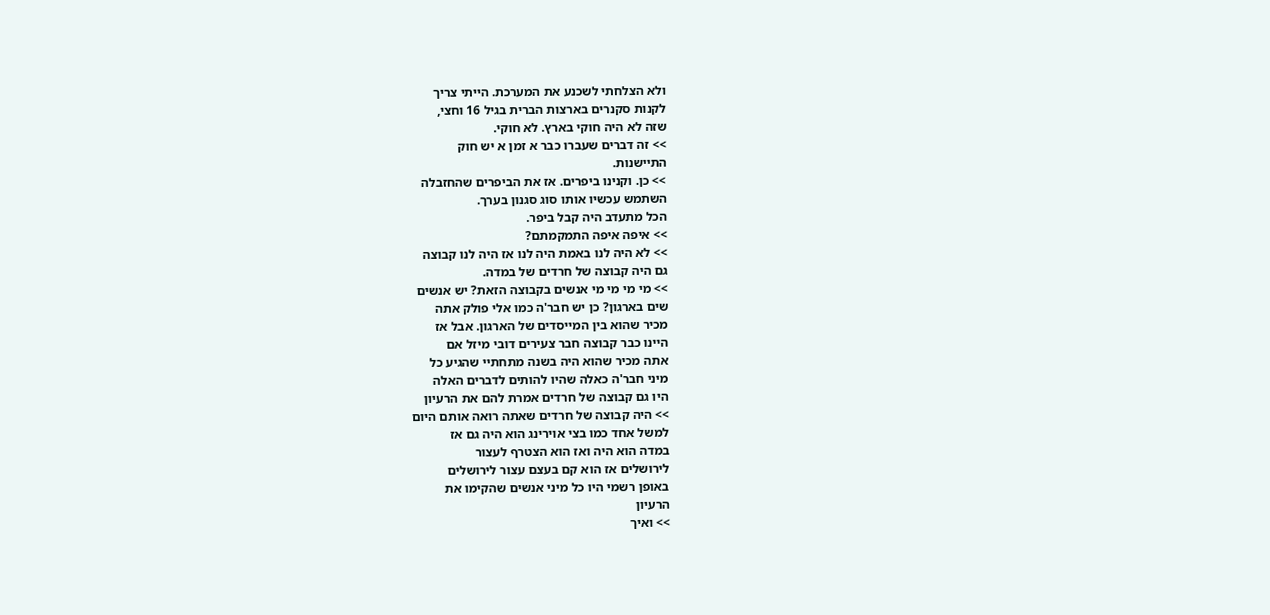ולא הצלחתי לשכנע את המערכת. הייתי צריך
לקנות סקנרים בארצות הברית בגיל 16 וחצי,
שזה לא היה חוקי בארץ. לא חוקי.
>> זה דברים שעברו כבר א זמן א יש חוק
התיישנות.
>> כן. וקנינו ביפרים. אז את הביפרים שהחזבלה
השתמש עכשיו אותו סוג סגנון בערך.
הכל מתעדב היה קבל ביפר.
>> איפה איפה התמקמתם?
>> לא היה לנו באמת היה לנו אז היה לנו קבוצה
גם היה קבוצה של חרדים של במדה.
>> מי מי מי מי אנשים בקבוצה הזאת? יש אנשים
שים בארגון? כן יש חבר'ה כמו אלי פולק אתה
מכיר שהוא בין המייסדים של הארגון. אבל אז
היינו כבר קבוצה חבר צעירים דובי מיזל אם
אתה מכיר שהוא היה בשנה מתחתיי שהגיע כל
מיני חבר'ה כאלה שהיו להותים לדברים האלה
היו גם קבוצה של חרדים אמרת להם את הרעיון
>> היה קבוצה של חרדים שאתה רואה אותם היום
למשל אחד כמו בצי אוירינג הוא היה גם אז
במדה הוא היה ואז הוא הצטרף לעצור
לירושלים אז הוא קם בעצם עצור לירושלים
באופן רשמי היו כל מיני אנשים שהקימו את
הרעיון
>> ואיך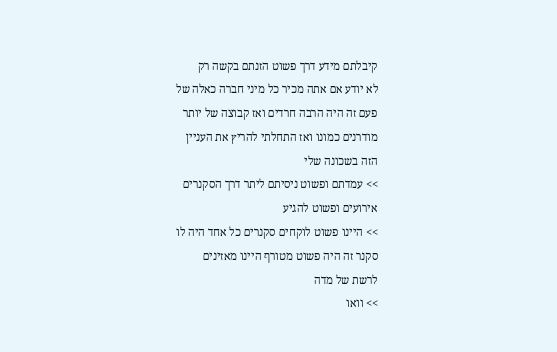קיבלתם מידע דרך פשוט הזנתם בקשה רק
לא יודע אם אתה מכיר כל מיני חברה כאלה של
פעם זה היה הרבה חרדים ואז קבוצה של יותר
מודרנים כמונו ואז התחלתי להריץ את העניין
הזה בשכונה שלי
>> עמדתם ופשוט ניסיתם ליתר דרך הסקנרים
אירועים ופשוט להגיע
>> היינו פשוט לוקחים סקנרים כל אחד היה לו
סקנר זה היה פשוט מטורף היינו מאזינים
לרשת של מדה
>> וואו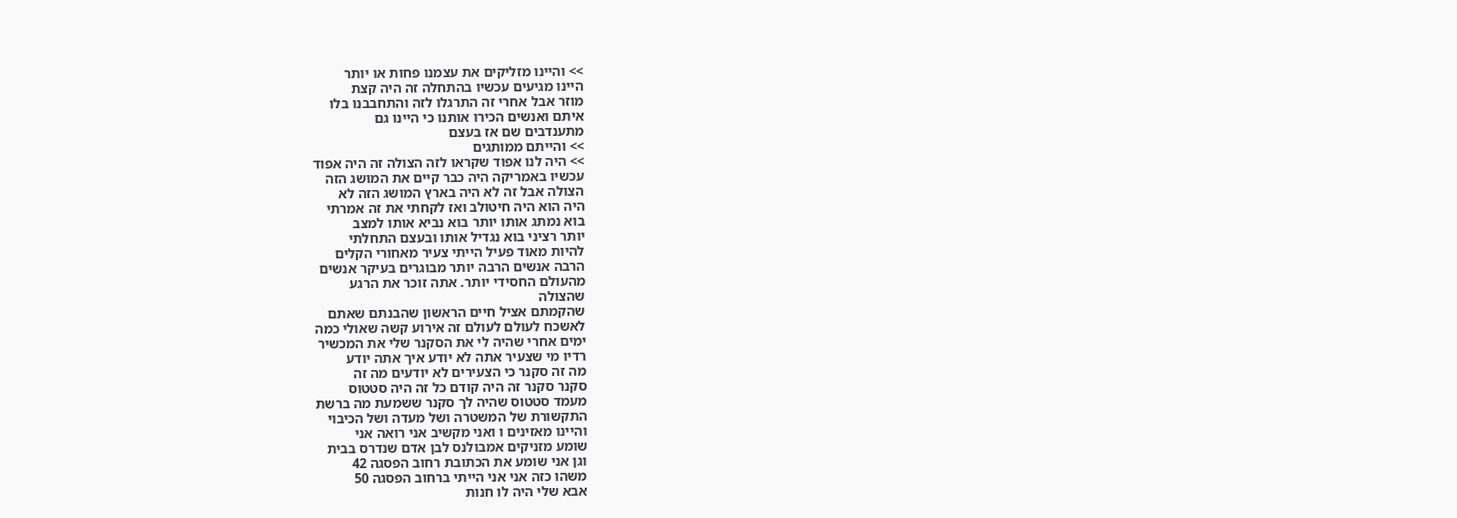>> והיינו מזליקים את עצמנו פחות או יותר
היינו מגיעים עכשיו בהתחלה זה היה קצת
מוזר אבל אחרי זה התרגלו לזה והתחבבנו בלו
איתם ואנשים הכירו אותנו כי היינו גם
מתענדבים שם אז בעצם
>> והייתם ממותגים
>> היה לנו אפוד שקראו לזה הצולה זה היה אפוד
עכשיו באמריקה היה כבר קיים את המושג הזה
הצולה אבל זה לא היה בארץ המושג הזה לא
היה הוא היה חיטולב ואז לקחתי את זה אמרתי
בוא נמתג אותו יותר בוא נביא אותו למצב
יותר רציני בוא נגדיל אותו ובעצם התחלתי
להיות מאוד פעיל הייתי צעיר מאחורי הקלים
הרבה אנשים הרבה יותר מבוגרים בעיקר אנשים
מהעולם החסידי יותר. אתה זוכר את הרגע
שהצולה
שהקמתם אציל חיים הראשון שהבנתם שאתם
לאשכח לעולם לעולם זה אירוע קשה שאולי כמה
ימים אחרי שהיה לי את הסקנר שלי את המכשיר
רדיו מי שצעיר אתה לא יודע איך אתה יודע
מה זה סקנר כי הצעירים לא יודעים מה זה
סקנר סקנר זה היה קודם כל זה היה סטטוס
מעמד סטטוס שהיה לך סקנר ששמעת מה ברשת
התקשורת של המשטרה ושל מעדה ושל הכיבוי
והיינו מאזינים ו ואני מקשיב אני רואה אני
שומע מזניקים אמבולנס לבן אדם שנדרס בבית
וגן אני שומע את הכתובת רחוב הפסגה 42
משהו כזה אני אני הייתי ברחוב הפסגה 50
אבא שלי היה לו חנות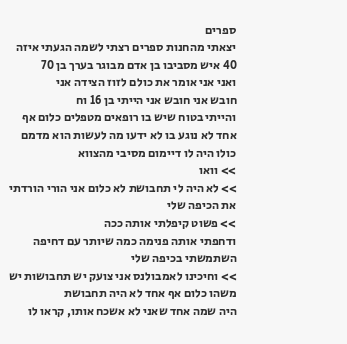ספרים
יצאתי מהחנות ספרים רצתי לשמה הגעתי איזה
40 איש מסביבו בן אדם מבוגר בערך בן 70
ואני אני אומר את כולם לזוז הצידה אני
חובש אני חובש אני הייתי בן 16 וח
והייתי בטוח שיש בו רופאים מטפלים כלום אף
אחד לא נוגע בו לא ידעו מה לעשות הוא מדמם
כולו היה לו דיימום מסיבי מהצווא
>> וואו
>> לא היה לי תחבושת לא כלום אני הורי הורדתי
את הכיפה שלי
>> פשוט קיפלתי אותה ככה
ודחפתי אותה פנימה כמה שיותר עם דחיפה
השתמשתי בכיפה שלי
>> וחיכינו לאמבולנס אני צועק יש תחבושות יש
משהו כלום אף אחד לא היה תחבושת
היה שמה אחד שאני לא אשכח אותו, קראו לו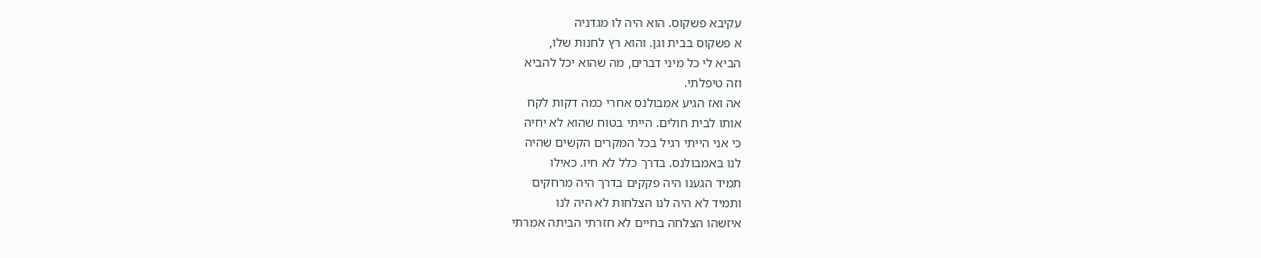עקיבא פשקוס. הוא היה לו מגדניה
א פשקוס בבית וגן. והוא רץ לחנות שלו,
הביא לי כל מיני דברים, מה שהוא יכל להביא
וזה טיפלתי.
אה ואז הגיע אמבולנס אחרי כמה דקות לקח
אותו לבית חולים. הייתי בטוח שהוא לא יחיה
כי אני הייתי רגיל בכל המקרים הקשים שהיה
לנו באמבולנס. בדרך כלל לא חיו. כאילו
תמיד הגענו היה פקקים בדרך היה מרחקים
ותמיד לא היה לנו הצלחות לא היה לנו
איזשהו הצלחה בחיים לא חזרתי הביתה אמרתי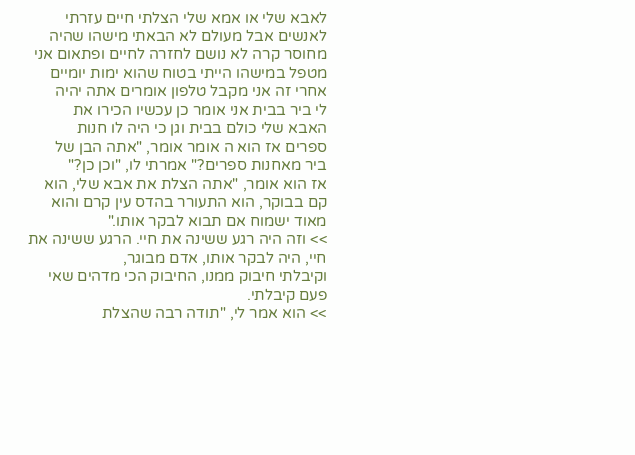לאבא שלי או אמא שלי הצלתי חיים עזרתי
לאנשים אבל מעולם לא הבאתי מישהו שהיה
מחוסר קרה לא נושם לחזרה לחיים ופתאום אני
מטפל במישהו הייתי בטוח שהוא ימות יומיים
אחרי זה אני מקבל טלפון אומרים אתה יהיה
לי ביר בבית אני אומר כן עכשיו הכירו את
האבא שלי כולם בבית וגן כי היה לו חנות
ספרים אז הוא ה אומר אומר, "אתה הבן של
ביר מאחנות ספרים?" אמרתי לו, "וכן כן?"
אז הוא אומר, "אתה הצלת את אבא שלי, הוא
קם בבוקר, הוא התעורר בהדס עין קרם והוא
מאוד ישמוח אם תבוא לבקר אותו."
>> וזה היה רגע ששינה את חיי. הרגע ששינה את
חיי, היה לבקר אותו, אדם מבוגר,
וקיבלתי חיבוק ממנו, החיבוק הכי מדהים שאי
פעם קיבלתי.
>> הוא אמר לי, "תודה רבה שהצלת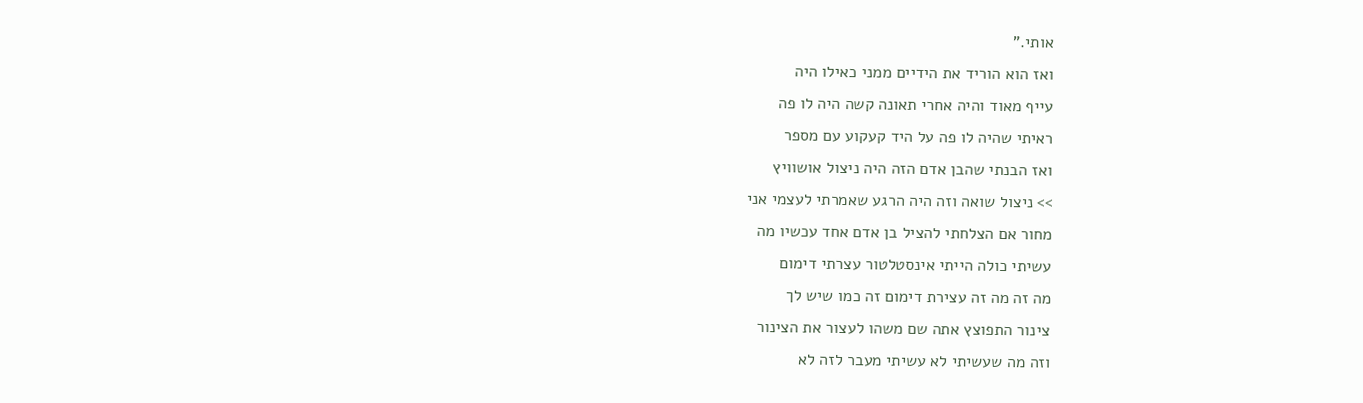אותי."
ואז הוא הוריד את הידיים ממני כאילו היה
עייף מאוד והיה אחרי תאונה קשה היה לו פה
ראיתי שהיה לו פה על היד קעקוע עם מספר
ואז הבנתי שהבן אדם הזה היה ניצול אושוויץ
>> ניצול שואה וזה היה הרגע שאמרתי לעצמי אני
מחור אם הצלחתי להציל בן אדם אחד עכשיו מה
עשיתי כולה הייתי אינסטלטור עצרתי דימום
מה זה מה זה עצירת דימום זה כמו שיש לך
צינור התפוצץ אתה שם משהו לעצור את הצינור
וזה מה שעשיתי לא עשיתי מעבר לזה לא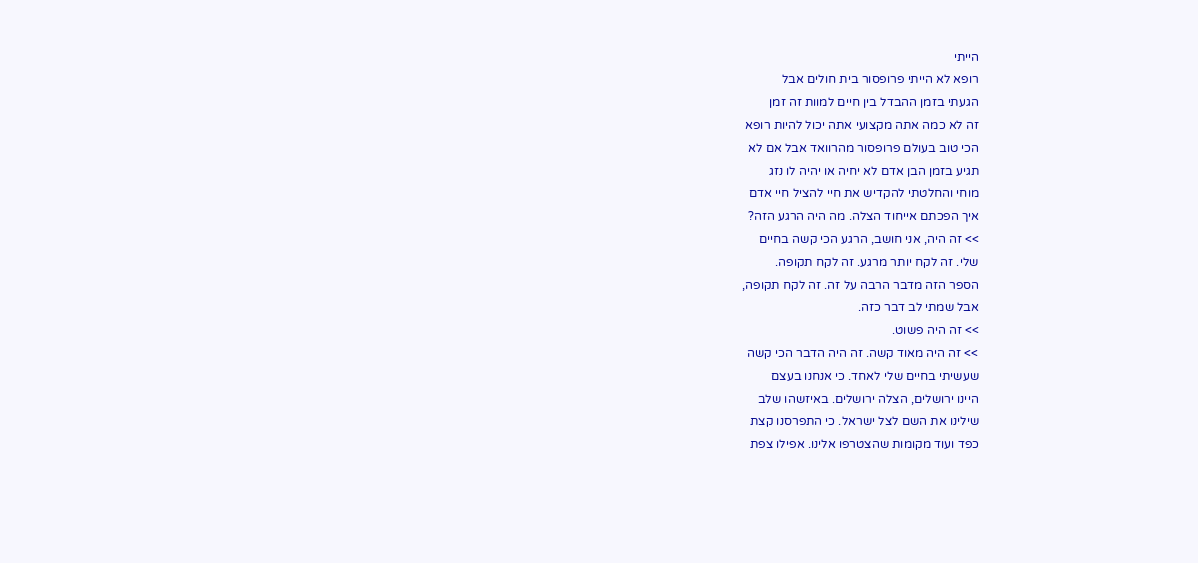הייתי
רופא לא הייתי פרופסור בית חולים אבל
הגעתי בזמן ההבדל בין חיים למוות זה זמן
זה לא כמה אתה מקצועי אתה יכול להיות רופא
הכי טוב בעולם פרופסור מהרוואד אבל אם לא
תגיע בזמן הבן אדם לא יחיה או יהיה לו נזג
מוחי והחלטתי להקדיש את חיי להציל חיי אדם
איך הפכתם אייחוד הצלה. מה היה הרגע הזה?
>> זה היה, אני חושב, הרגע הכי קשה בחיים
שלי. זה לקח יותר מרגע. זה לקח תקופה.
הספר הזה מדבר הרבה על זה. זה לקח תקופה,
אבל שמתי לב דבר כזה.
>> זה היה פשוט.
>> זה היה מאוד קשה. זה היה הדבר הכי קשה
שעשיתי בחיים שלי לאחד. כי אנחנו בעצם
היינו ירושלים, הצלה ירושלים. באיזשהו שלב
שילינו את השם לצל ישראל. כי התפרסנו קצת
כפד ועוד מקומות שהצטרפו אלינו. אפילו צפת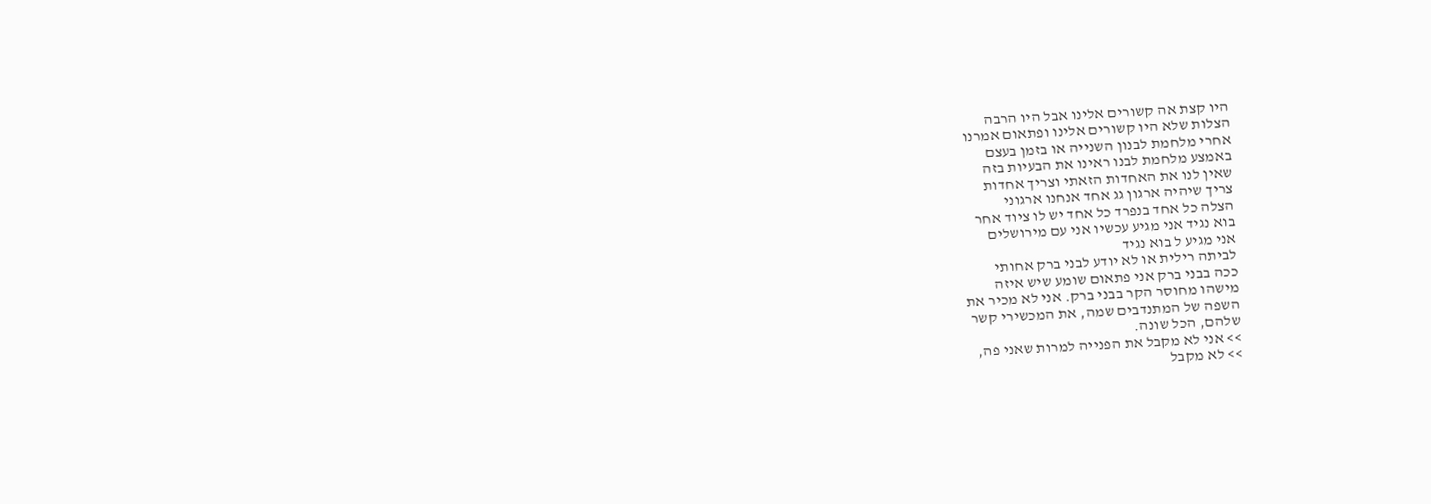היו קצת אה קשורים אלינו אבל היו הרבה
הצלות שלא היו קשורים אלינו ופתאום אמרנו
אחרי מלחמת לבנון השנייה או בזמן בעצם
באמצע מלחמת לבנו ראינו את הבעיות בזה
שאין לנו את האחדות הזאתי וצריך אחדות
צריך שיהיה ארגון גג אחד אנחנו ארגוני
הצלה כל אחד בנפרד כל אחד יש לו ציוד אחר
בוא נגיד אני מגיע עכשיו אני עם מירושלים
אני מגיע ל בוא נגיד
לביתה רילית או לא יודע לבני ברק אחותי
ככה בבני ברק אני פתאום שומע שיש איזה
מישהו מחוסר הקר בבני ברק. אני לא מכיר את
השפה של המתנדבים שמה, את המכשירי קשר
שלהם, הכל שונה.
>> אני לא מקבל את הפנייה למרות שאני פה,
>> לא מקבל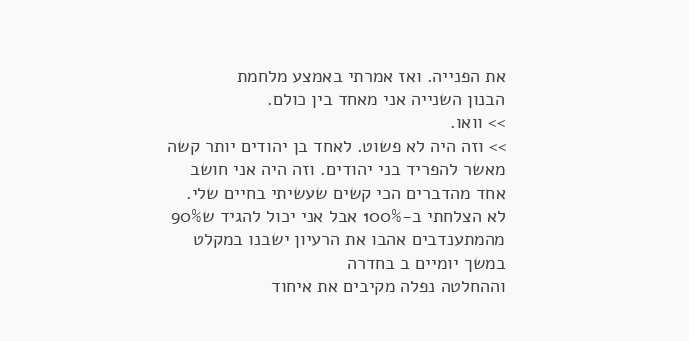את הפנייה. ואז אמרתי באמצע מלחמת
הבנון השנייה אני מאחד בין כולם.
>> וואו.
>> וזה היה לא פשוט. לאחד בן יהודים יותר קשה
מאשר להפריד בני יהודים. וזה היה אני חושב
אחד מהדברים הכי קשים שעשיתי בחיים שלי.
לא הצלחתי ב-100% אבל אני יכול להגיד ש90%
מהמתענדבים אהבו את הרעיון ישבנו במקלט
במשך יומיים ב בחדרה
וההחלטה נפלה מקיבים את איחוד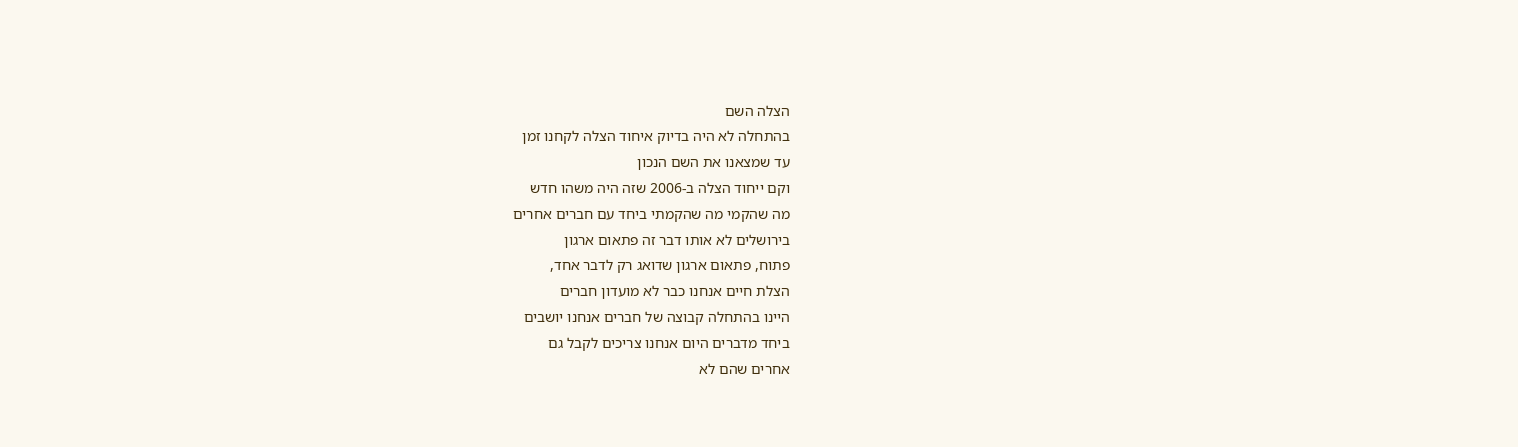הצלה השם
בהתחלה לא היה בדיוק איחוד הצלה לקחנו זמן
עד שמצאנו את השם הנכון
וקם ייחוד הצלה ב-2006 שזה היה משהו חדש
מה שהקמי מה שהקמתי ביחד עם חברים אחרים
בירושלים לא אותו דבר זה פתאום ארגון
פתוח, פתאום ארגון שדואג רק לדבר אחד,
הצלת חיים אנחנו כבר לא מועדון חברים
היינו בהתחלה קבוצה של חברים אנחנו יושבים
ביחד מדברים היום אנחנו צריכים לקבל גם
אחרים שהם לא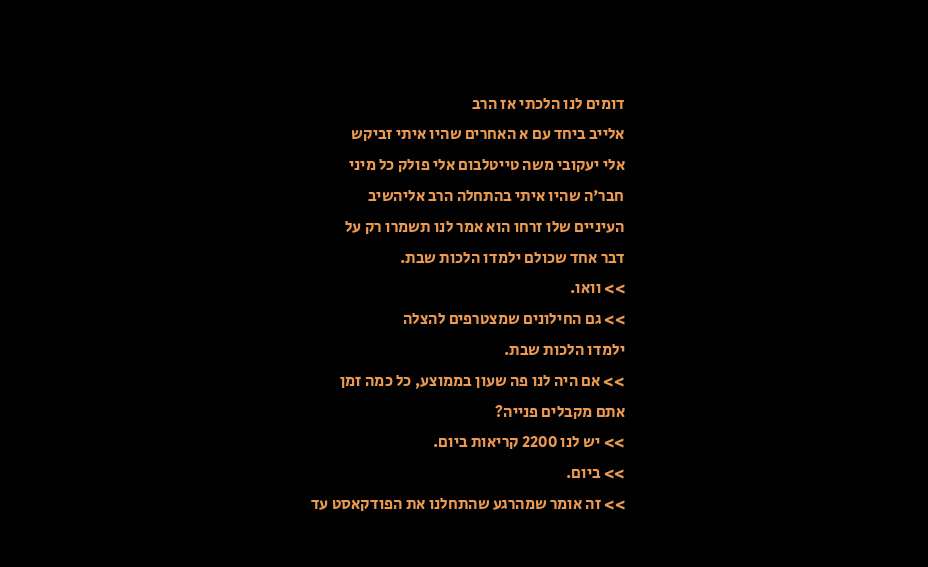דומים לנו הלכתי אז הרב
אלייב ביחד עם א האחרים שהיו איתי זביקש
אלי יעקובי משה טייטלבום אלי פולק כל מיני
חבר'ה שהיו איתי בהתחלה הרב אליהשיב
העיניים שלו זרחו הוא אמר לנו תשמרו רק על
דבר אחד שכולם ילמדו הלכות שבת.
>> וואו.
>> גם החילונים שמצטרפים להצלה
ילמדו הלכות שבת.
>> אם היה לנו פה שעון בממוצע, כל כמה זמן
אתם מקבלים פנייה?
>> יש לנו 2200 קריאות ביום.
>> ביום.
>> זה אומר שמהרגע שהתחלנו את הפודקאסט עד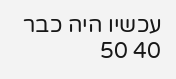עכשיו היה כבר 40 50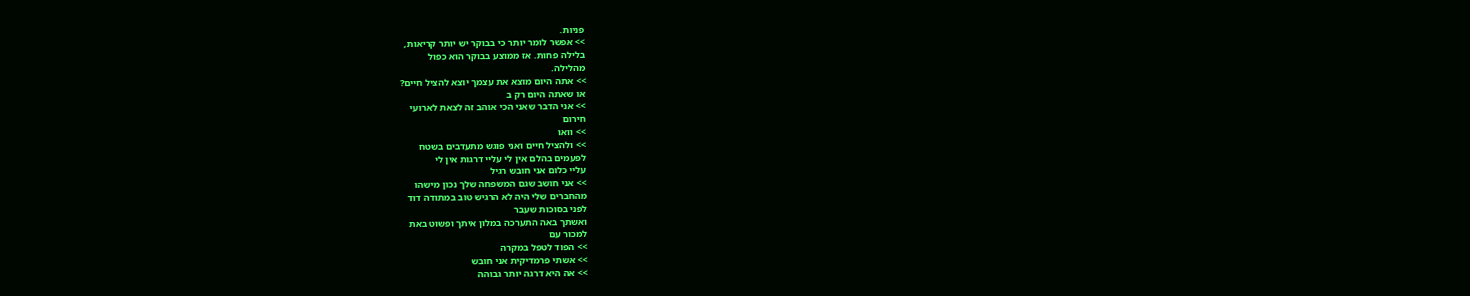פניות.
>> אפשר לומר יותר כי בבוקר יש יותר קריאות,
בלילה פחות. אז ממוצע בבוקר הוא כפול
מהלילה.
>> אתה היום מוצא את עצמך יוצא להציל חיים?
או שאתה היום רק ב
>> אני הדבר שאני הכי אוהב זה לצאת לארועי
חירום
>> וואו
>> ולהציל חיים ואני פוגש מתעדבים בשטח
לפעמים בהלם אין לי עליי דרגות אין לי
עליי כלום אני חובש רגיל
>> אני חושב שגם המשפחה שלך נכון מישהו
מהחברים שלי היה לא הרגיש טוב במתודה דוד
לפני בסוכות שעבר
ואשתך באה התערכה במלון איתך ופשוט באת
למכור עם
>> הפוד לטפל במקרה
>> אשתי פרמדיקית אני חובש
>> אה היא דרגה יותר גבוהה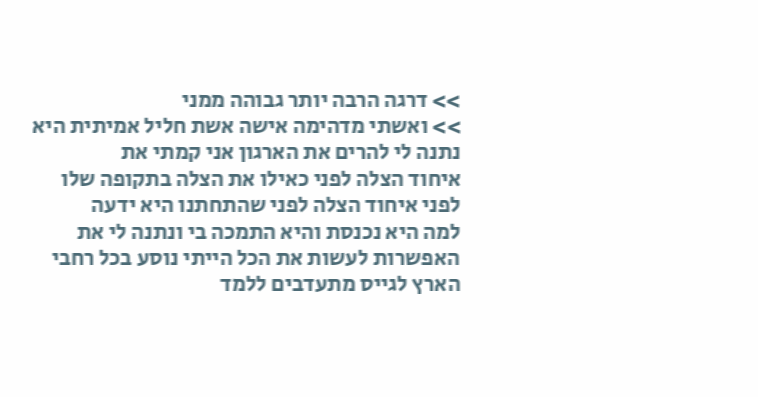>> דרגה הרבה יותר גבוהה ממני
>> ואשתי מדהימה אישה אשת חליל אמיתית היא
נתנה לי להרים את הארגון אני קמתי את
איחוד הצלה לפני כאילו את הצלה בתקופה שלו
לפני איחוד הצלה לפני שהתחתנו היא ידעה
למה היא נכנסת והיא התמכה בי ונתנה לי את
האפשרות לעשות את הכל הייתי נוסע בכל רחבי
הארץ לגייס מתעדבים ללמד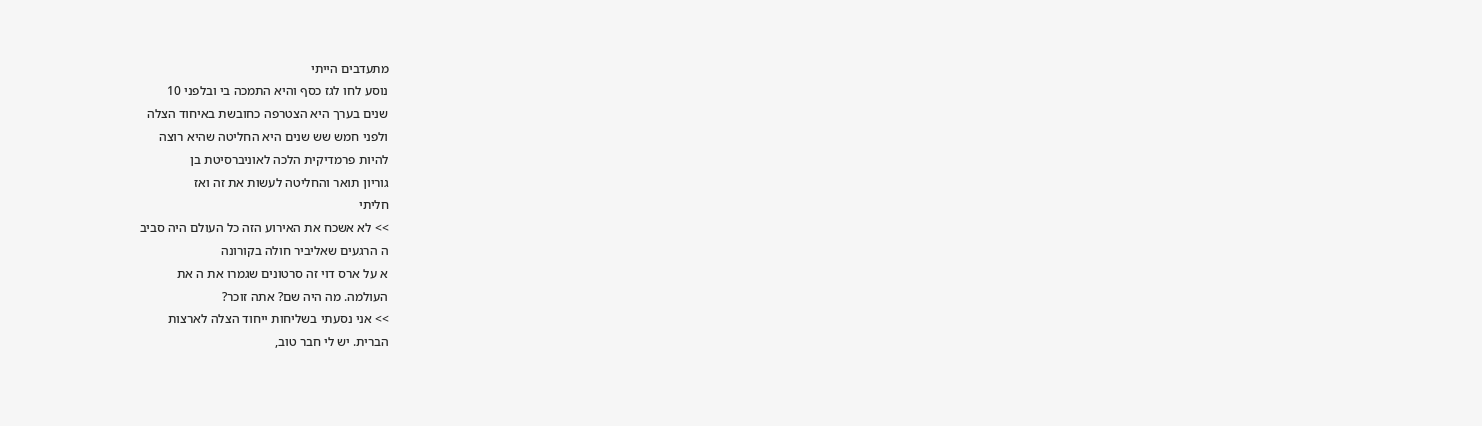מתעדבים הייתי
נוסע לחו לגז כסף והיא התמכה בי ובלפני 10
שנים בערך היא הצטרפה כחובשת באיחוד הצלה
ולפני חמש שש שנים היא החליטה שהיא רוצה
להיות פרמדיקית הלכה לאוניברסיטת בן
גוריון תואר והחליטה לעשות את זה ואז
חליתי
>> לא אשכח את האירוע הזה כל העולם היה סביב
ה הרגעים שאליביר חולה בקורונה
א על ארס דוי זה סרטונים שגמרו את ה את
העולמה. מה היה שם? אתה זוכר?
>> אני נסעתי בשליחות ייחוד הצלה לארצות
הברית. יש לי חבר טוב,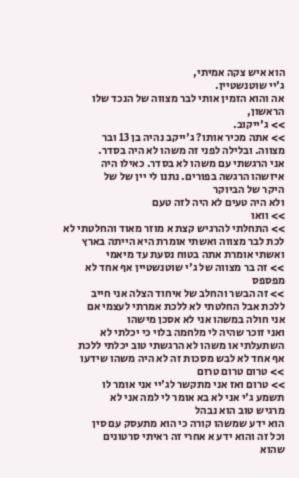הוא איש צקה אמיתי,
ג'יי שוטנשטיין.
אה והוא הזמין אותי לבר מצווה של הנכד שלו
הראשון,
>> ג'ייקוב.
>> אתה מכיר אותו? ג'ייקב נהיה בן 13 ובר
מצווה. ובלילה לפני זה משהו לא היה בסדר.
אני הרגשתי עם משהו לא בסדר. כאילו היה
איזשהו הרגשה בפורים. נתנו לי יין של של
היקר של הביוקר
ולא היה טעים לא היה לזה טעם
>> וואו
>> התחלתי להרגיש קצת א מוזר מאוד והחלטתי לא
לכת לבר מצווה ואשתי אומרת היא הייתה בארץ
ואשתי אומרת אתה בטוח נסעת עד מיאמי
>> זה בר מצווה של ג'י שוטנשטיין אף אחד לא
מפספס
>> זה הבשר והחלב של איחוד הצלה אני חייב
ללכת אבל החלטתי לא ללכת אמרתי לעצמי אם
אני חולה במשהו אני לא אסכן מישהו
ואני זוכר שהיה לי מלחמה בלוי כי יכלתי לא
השתעלתי או משהו לא הרגשתי טוב יכלתי ללכת
אף אחד לא לבש מסכות זה לא היה משהו שידעו
>> טרום טרום טרום
>> טרום ואז אני מתקשר לג'יי אני אומר לו
תשמע ג'י אני לא בא אומר לי למה אני לא
מרגיש טוב הוא נבהל
הוא ידע שמשהו קורה כי הוא מתעסק עם סין
וכל זה והוא ידע א אחרי זה ראיתי סרטונים
שהוא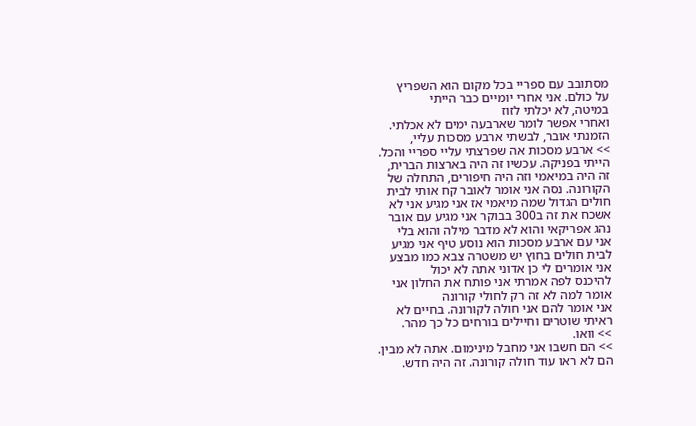מסתובב עם ספריי בכל מקום הוא השפריץ
על כולם. אני אחרי יומיים כבר הייתי
במיטה, לא יכלתי לזוז
ואחרי אפשר לומר שארבעה ימים לא אכלתי.
הזמנתי אובר, לבשתי ארבע מסכות עליי,
>> ארבע מסכות אה שפרצתי עליי ספריי והכל.
הייתי בפניקה. עכשיו זה היה בארצות הברית,
זה היה במיאמי וזה היה חיפורים, התחלה של
הקורונה. נסה אני אומר לאובר קח אותי לבית
חולים הגדול שמה מיאמי אז אני מגיע אני לא
אשכח את זה ב300 בבוקר אני מגיע עם אובר
נהג אפריקאי והוא לא מדבר מילה והוא בלי
אני עם ארבע מסכות הוא נוסע טיף אני מגיע
לבית חולים בחוץ יש משטרה צבא כמו מבצע
אני אומרים לי כן אדוני אתה לא יכול
להיכנס לפה אמרתי אני פותח את החלון אני
אומר למה לא זה רק לחולי קורונה
אני אומר להם אני חולה לקורונה. בחיים לא
ראיתי שוטרים וחיילים בורחים כל כך מהר.
>> וואו.
>> הם חשבו אני מחבל מינימום. אתה לא מבין.
הם לא ראו עוד חולה קורונה. זה היה חדש.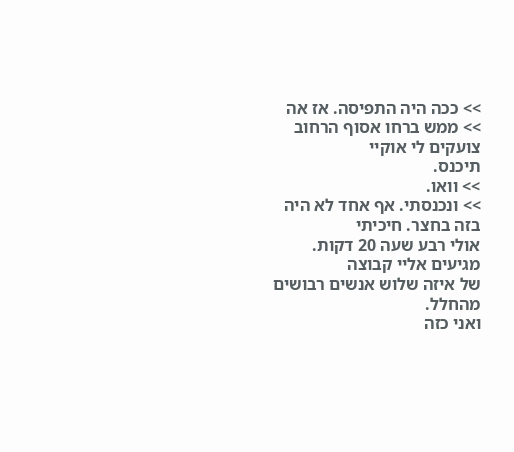>> ככה היה התפיסה. אז אה
>> ממש ברחו אסוף הרחוב צועקים לי אוקיי
תיכנס.
>> וואו.
>> ונכנסתי. אף אחד לא היה בזה בחצר. חיכיתי
אולי רבע שעה 20 דקות. מגיעים אליי קבוצה
של איזה שלוש אנשים רבושים מהחלל.
ואני כזה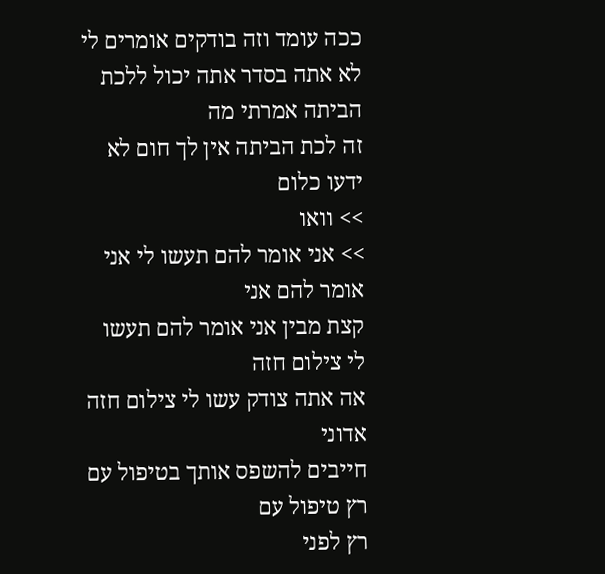ככה עומד וזה בודקים אומרים לי
לא אתה בסדר אתה יכול ללכת הביתה אמרתי מה
זה לכת הביתה אין לך חום לא ידעו כלום
>> וואו
>> אני אומר להם תעשו לי אני אומר להם אני
קצת מבין אני אומר להם תעשו לי צילום חזה
אה אתה צודק עשו לי צילום חזה אדוני
חייבים להשפס אותך בטיפול עם רץ טיפול עם
רץ לפני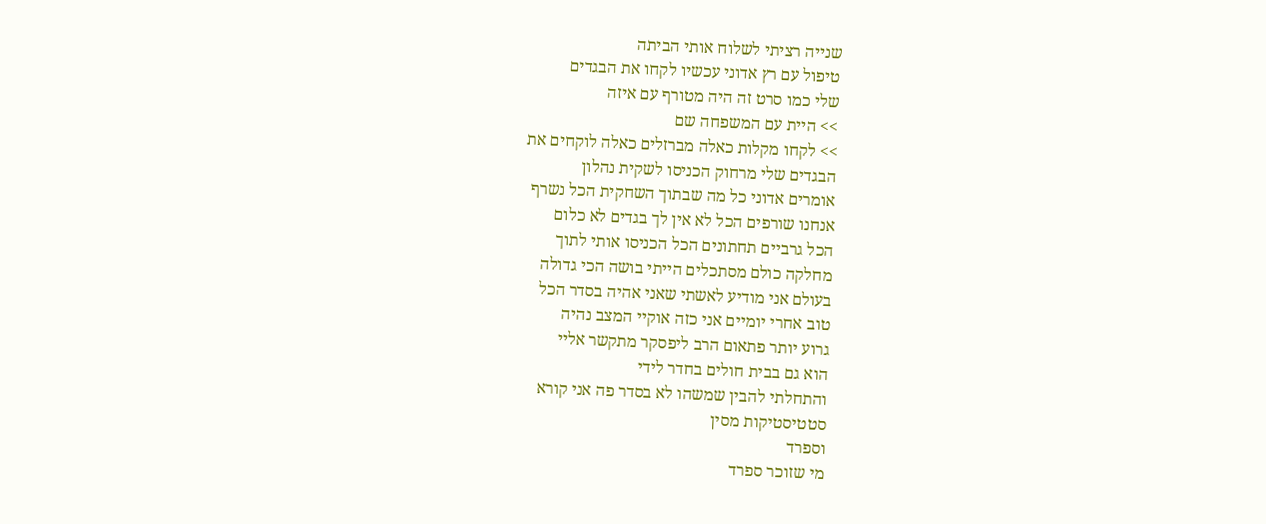שנייה רציתי לשלוח אותי הביתה
טיפול עם רץ אדוני עכשיו לקחו את הבגדים
שלי כמו סרט זה היה מטורף עם איזה
>> היית עם המשפחה שם
>> לקחו מקלות כאלה מברזלים כאלה לוקחים את
הבגדים שלי מרחוק הכניסו לשקית נהלון
אומרים אדוני כל מה שבתוך השחקית הכל נשרף
אנחנו שורפים הכל לא אין לך בגדים לא כלום
הכל גרביים תחתונים הכל הכניסו אותי לתוך
מחלקה כולם מסתכלים הייתי בושה הכי גדולה
בעולם אני מודיע לאשתי שאני אהיה בסדר הכל
טוב אחרי יומיים אני כזה אוקיי המצב נהיה
גרוע יותר פתאום הרב ליפסקר מתקשר אליי
הוא גם בבית חולים בחדר לידי
והתחלתי להבין שמשהו לא בסדר פה אני קורא
סטטיסטיקות מסין
וספרד
מי שזוכר ספרד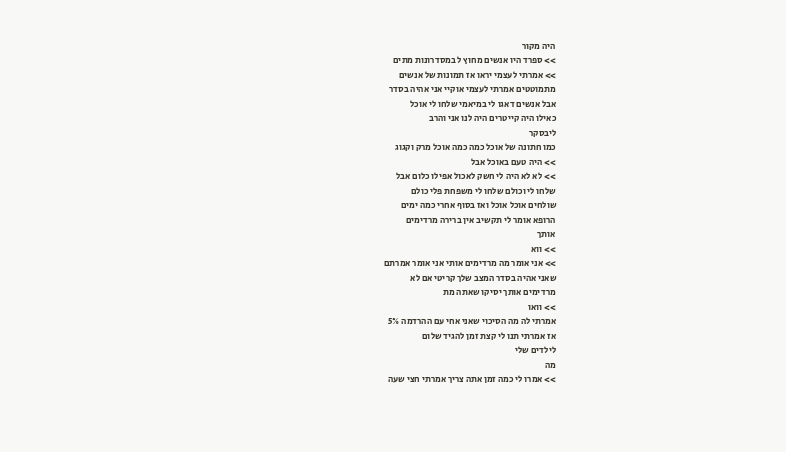היה מקור
>> ספרד היו אנשים מחוץ ל במסדרונות מתים
>> אמרתי לעצמי יראו אז תמונות של אנשים
מתמוטטים אמרתי לעצמי אוקיי אני אהיה בסדר
אבל אנשים דאגו לי במיאמי שלחו לי אוכל
כאילו היה קייטרים היה לנו אני והרב
ליבסקר
כמו חתונה של אוכל כמה כמה אוכל מרק וקגוג
>> היה טעם באוכל אבל
>> לא לא היה לי חשק לאכול אפילו כלום אבל
שלחו לי וכולם שלחו לי משפחת פלי כולם
שולחים אוכל אוכל ואז בסוף אחרי כמה ימים
הרופא אומר לי תקשיב אין ברירה מרדימים
אותך
>> ווא
>> אני אומר מה מרדימים אותי אני אומר אמרתם
שאני אהיה בסדר המצב שלך קריטי אם לא
מרדימים אותך יסיקו שאתה מת
>> וואו
אמרתי לה מה הסיכוי שאני אחי עם ההרדמה 5%
אז אמרתי תנו לי קצת זמן להגיד שלום
לילדים שלי
מה
>> אמרו לי כמה זמן אתה צריך אמרתי חצי שעה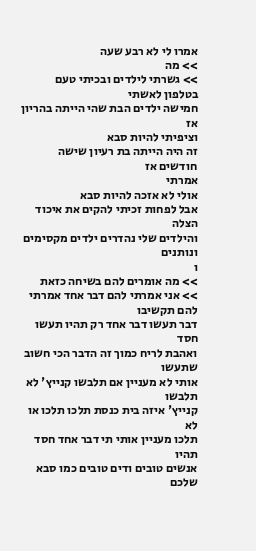אמרו לי לא רבע שעה
>> מה
>> גשרתי לילדים ובכיתי טעם בטלפון לאשתי
חמישה ילדים הבת שהי הייתה בהריון אז
וציפיתי להיות סבא
זה היה הייתה בת רעיון שישה חודשים אז
אמרתי
אולי לא אזכה להיות סבא
אבל לפחות זכיתי להקים את איכוד הצלה
והילדים שלי נהדרים ילדים מקסימים ונותנים
ו
>> מה אומרים להם בשיחה כזאת
>> אני אמרתי להם דבר אחד אמרתי להם תקשיבו
דבר תעשו דבר אחד רק תהיו תעשו חסד
ואהבת לריח כמוך זה הדבר הכי חשוב שתעשו
אותי לא מעניין אם תלבשו קנייץ' לא תלבשו
קנייץ' איזה בית כנסת תלכו תלכו או לא
תלכו מעניין אותי תי דבר אחד חסד תהיו
אנשים טובים ודים טובים כמו סבא שלכם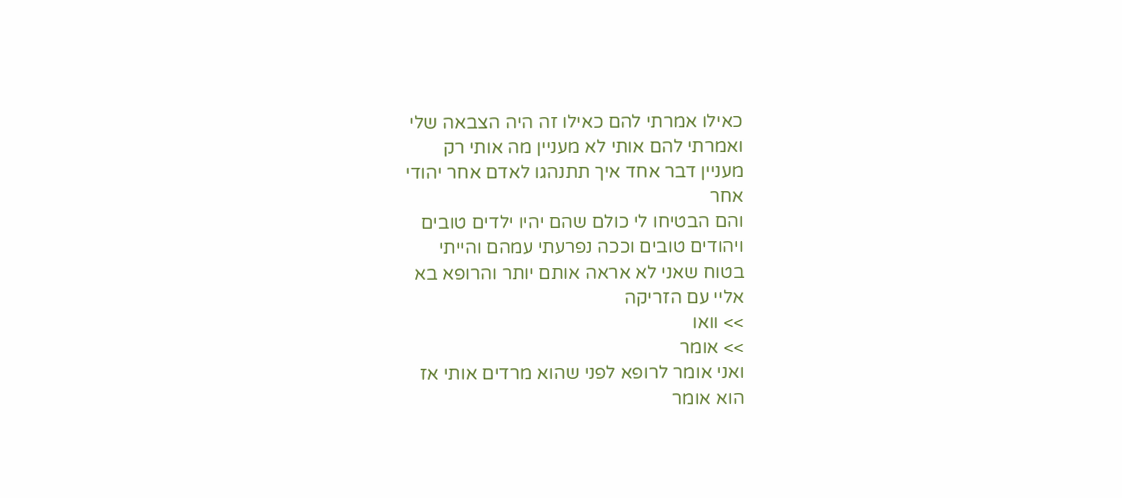כאילו אמרתי להם כאילו זה היה הצבאה שלי
ואמרתי להם אותי לא מעניין מה אותי רק
מעניין דבר אחד איך תתנהגו לאדם אחר יהודי
אחר
והם הבטיחו לי כולם שהם יהיו ילדים טובים
ויהודים טובים וככה נפרעתי עמהם והייתי
בטוח שאני לא אראה אותם יותר והרופא בא
אליי עם הזריקה
>> וואו
>> אומר
ואני אומר לרופא לפני שהוא מרדים אותי אז
הוא אומר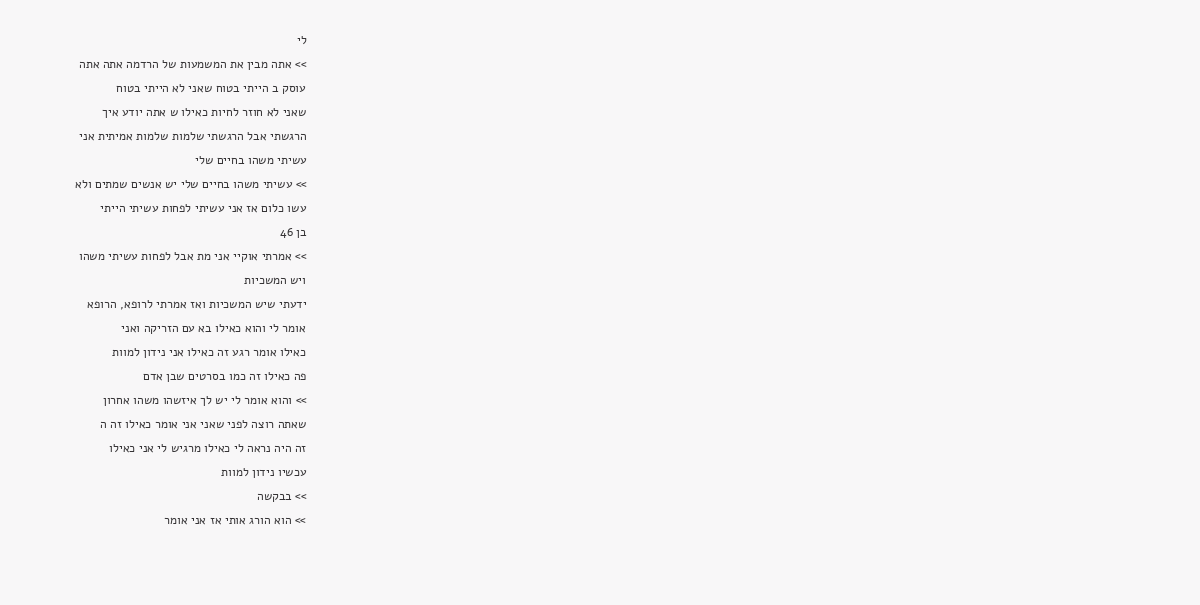לי
>> אתה מבין את המשמעות של הרדמה אתה אתה
עוסק ב הייתי בטוח שאני לא הייתי בטוח
שאני לא חוזר לחיות כאילו ש אתה יודע איך
הרגשתי אבל הרגשתי שלמות שלמות אמיתית אני
עשיתי משהו בחיים שלי
>> עשיתי משהו בחיים שלי יש אנשים שמתים ולא
עשו כלום אז אני עשיתי לפחות עשיתי הייתי
בן 46
>> אמרתי אוקיי אני מת אבל לפחות עשיתי משהו
ויש המשכיות
ידעתי שיש המשכיות ואז אמרתי לרופא, הרופא
אומר לי והוא כאילו בא עם הזריקה ואני
כאילו אומר רגע זה כאילו אני נידון למוות
פה כאילו זה כמו בסרטים שבן אדם
>> והוא אומר לי יש לך איזשהו משהו אחרון
שאתה רוצה לפני שאני אני אומר כאילו זה ה
זה היה נראה לי כאילו מרגיש לי אני כאילו
עכשיו נידון למוות
>> בבקשה
>> הוא הורג אותי אז אני אומר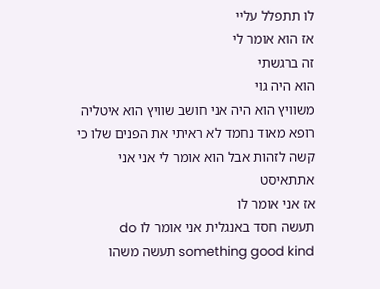לו תתפלל עליי
אז הוא אומר לי
זה ברגשתי
הוא היה גוי
משוויץ הוא היה אני חושב שוויץ הוא איטליה
רופא מאוד נחמד לא ראיתי את הפנים שלו כי
קשה לזהות אבל הוא אומר לי אני אני
אתתאיסט
אז אני אומר לו
תעשה חסד באנגלית אני אומר לו do
something good kind תעשה משהו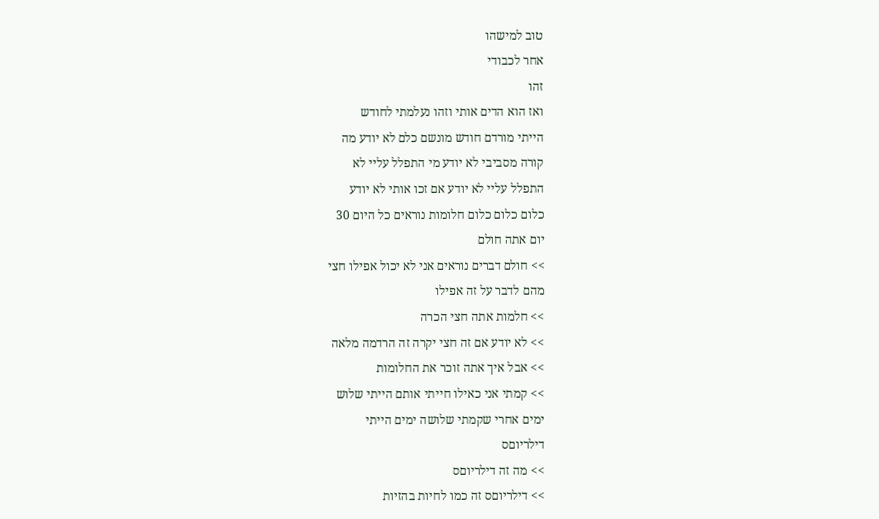טוב למישהו
אחר לכבודי
זהו
ואז הוא הדים אותי וזהו נעלמתי לחודש
הייתי מורדם חודש מונשם כלם לא יודע מה
קורה מסביבי לא יודע מי התפלל עליי לא
התפלל עליי לא יודע אם זכו אותי לא יודע
כלום כלום כלום חלומות נוראים כל היום 30
יום אתה חולם
>> חולם דברים נוראים אני לא יכול אפילו חצי
מהם לדבר על זה אפילו
>> חלמות אתה חצי הכרה
>> לא יודע אם זה חצי יקרה זה הרדמה מלאה
>> אבל איך אתה זוכר את החלומות
>> קמתי אני כאילו חייתי אותם הייתי שלוש
ימים אחרי שקמתי שלושה ימים הייתי
דילריוםס
>> מה זה דילריוםס
>> דילריוםס זה כמו לחיות בהזיות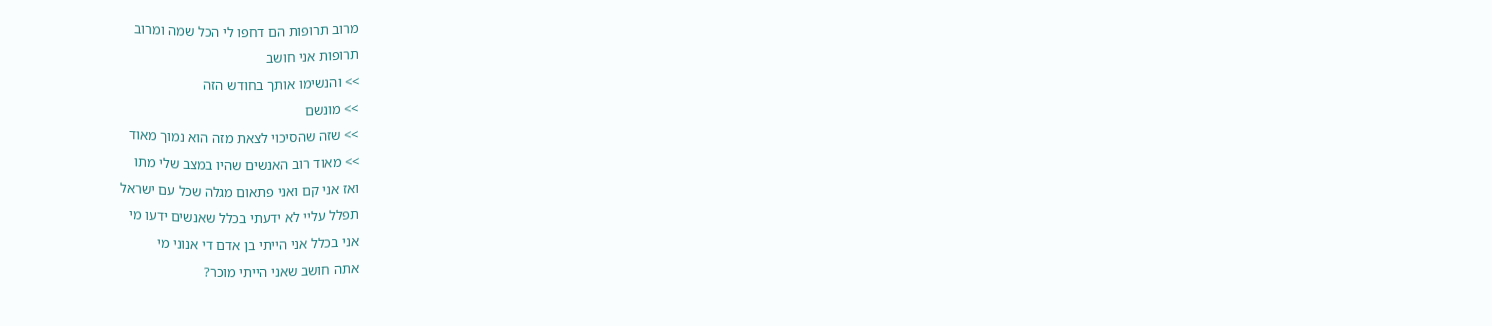מרוב תרופות הם דחפו לי הכל שמה ומרוב
תרופות אני חושב
>> והנשימו אותך בחודש הזה
>> מונשם
>> שזה שהסיכוי לצאת מזה הוא נמוך מאוד
>> מאוד רוב האנשים שהיו במצב שלי מתו
ואז אני קם ואני פתאום מגלה שכל עם ישראל
תפלל עליי לא ידעתי בכלל שאנשים ידעו מי
אני בכלל אני הייתי בן אדם די אנוני מי
אתה חושב שאני הייתי מוכר?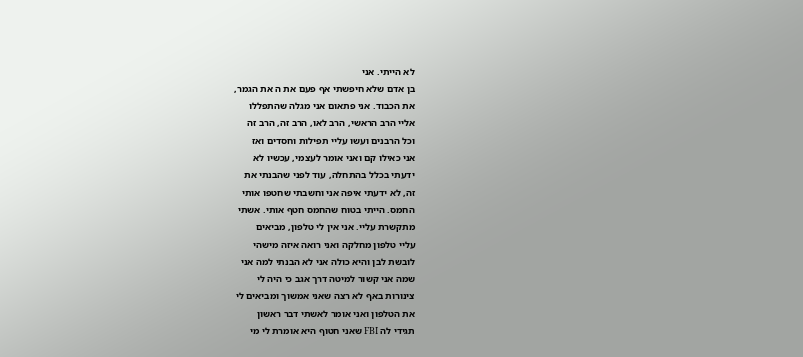לא הייתי. אני
בן אדם שלא חיפשתי אף פעם את ה את הגמר,
את הכבוד. אני פתאום אני מגלה שהתפללו
אליי הרב הראשי, הרב לאו, הרב זה, הרב זה
וכל הרבנים ועשו עליי תפילות וחסדים ואז
אני כאילו קם ואני אומר לעצמי, עכשיו לא
ידעתי בכלל בהתחלה, עוד לפני שהבנתי את
זה, לא ידעתי איפה אני וחשבתי שחטפו אותי
החמס. הייתי בטוח שהחמס חטף אותי. אשתי
מתקשרת עליי. אני אין לי טלפון, מביאים
עליי טלפון מחלקה ואני רואה איזה מישהי
לובשת לבן והיא כולה אני לא הבנתי למה אני
שמה אני קשור למיטה דרך אגב כי היה לי
צינורות באף לא רצה שאני אמשוך ומביאים לי
את הטלפון ואני אומר לאשתי דבר ראשון
תגידי לה FBI שאני חטוף היא אומרת לי מי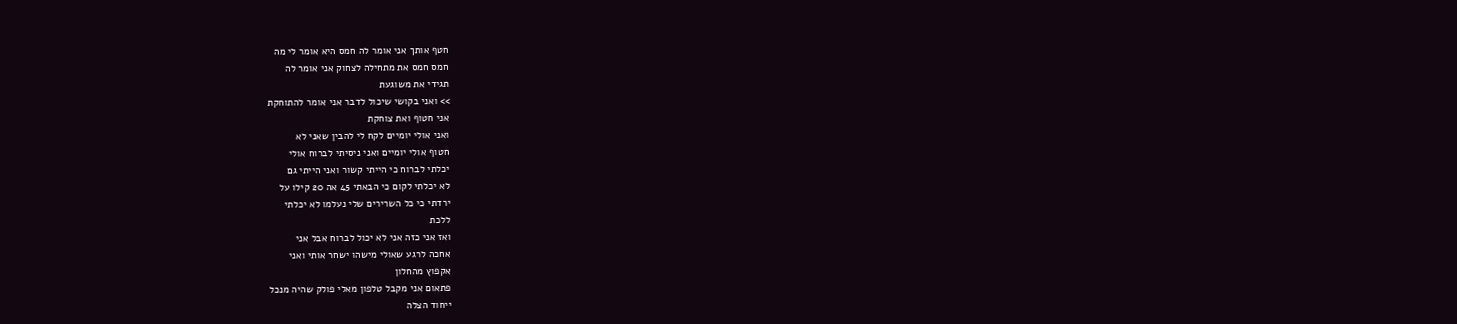חטף אותך אני אומר לה חמס היא אומר לי מה
חמס חמס את מתחילה לצחוק אני אומר לה
תגידי את משוגעת
>> ואני בקושי שיכול לדבר אני אומר להתוחקת
אני חטוף ואת צוחקת
ואני אולי יומיים לקח לי להבין שאני לא
חטוף אולי יומיים ואני ניסיתי לברוח אולי
יכלתי לברוח כי הייתי קשור ואני הייתי גם
לא יכלתי לקום כי הבאתי 45 אה 20 קילו על
ירדתי כי כל השרירים שלי נעלמו לא יכלתי
ללכת
ואז אני כזה אני לא יכול לברוח אבל אני
אחכה לרגע שאולי מישהו ישחר אותי ואני
אקפוץ מהחלון
פתאום אני מקבל טלפון מאלי פולק שהיה מנכל
ייחוד הצלה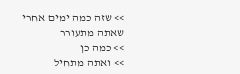>> שזה כמה ימים אחרי שאתה מתעורר
>> כמה כן
>> ואתה מתחיל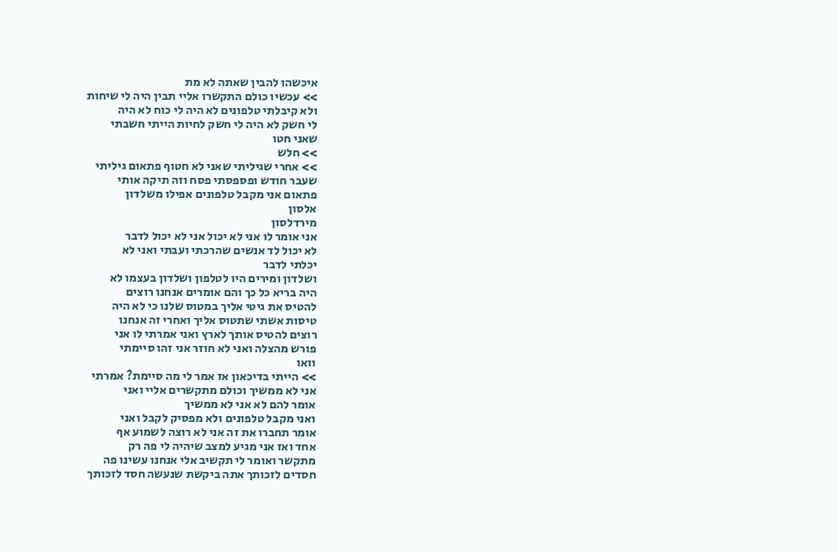איכשהו להבין שאתה לא מת
>> עכשיו כולם התקשרו אליי תבין היה לי שיחות
ולא קיבלתי טלפונים לא היה לי כוח לא היה
לי חשק לא היה לי חשק לחיות הייתי חשבתי
שאני חטו
>> חלש
>> אחרי שגיליתי שאני לא חטוף פתאום גיליתי
שעבר חודש ופספסתי פסח וזה תיקה אותי
פתאום אני מקבל טלפונים אפילו משלדון
אלסון
מירדלסון
אני אומר לו אני לא יכול אני לא יכול לדבר
לא יכול לד אנשים שהרכתי ועבתי ואני לא
יכלתי לדבר
ושלדון ומירים היו לטלפון ושלדון בעצמו לא
היה בריא כל כך והם אומרים אנחנו רוצים
להטיס את גיטי אליך במטוס שלנו כי לא היה
טיסות אשתי שתטוס אליך ואחרי זה אנחנו
רוצים להטיס אותך לארץ ואני אמרתי לו אני
פורש מהצלה ואני לא חוזר אני זהו סיימתי
וואו
>> הייתי בדיכאון אז אמר לי מה סיימת? אמרתי
אני לא ממשיך וכולם מתקשרים אליי ואני
אומר להם לא אני לא ממשיך
ואני מקבל טלפונים ולא מפסיק לקבל ואני
אומר תחברו את זה אני לא רוצה לשמוע אף
אחד ואז אני מגיע למצב שיהיה לי פה רק
מתקשר ואומר לי תקשיב אלי אנחנו עשינו פה
חסדים לזכותך אתה ביקשת שנעשה חסד לזכותך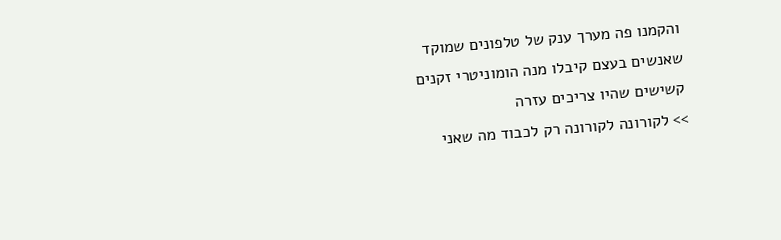והקמנו פה מערך ענק של טלפונים שמוקד
שאנשים בעצם קיבלו מנה הומוניטרי זקנים
קשישים שהיו צריכים עזרה
>> לקורונה לקורונה רק לכבוד מה שאני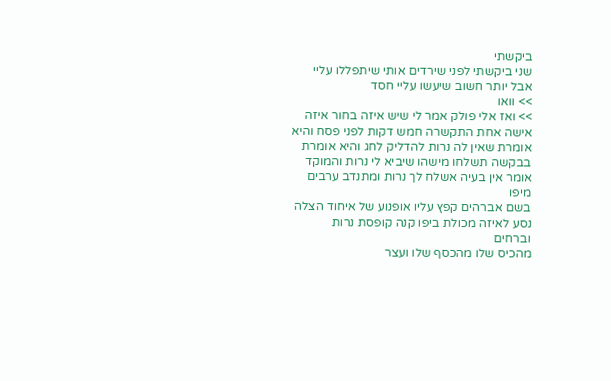ביקשתי
שני ביקשתי לפני שירדים אותי שיתפללו עליי
אבל יותר חשוב שיעשו עליי חסד
>> וואו
>> ואז אלי פולק אמר לי שיש איזה בחור איזה
אישה אחת התקשרה חמש דקות לפני פסח והיא
אומרת שאין לה נרות להדליק לחג והיא אומרת
בבקשה תשלחו מישהו שיביא לי נרות והמוקד
אומר אין בעיה אשלח לך נרות ומתנדב ערבים
מיפו
בשם אברהים קפץ עליו אופנוע של איחוד הצלה
נסע לאיזה מכולת ביפו קנה קופסת נרות
וברחים
מהכיס שלו מהכסף שלו ועצר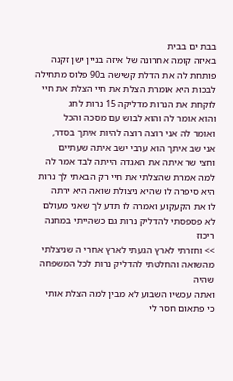בבת ים בבית
באיזה קומה אחרונה של איזה בניין ישן זקנה
פותחת לה את הדלת קשישה ב90 פלוס מתחילה
לבכות היא אומרת הצלת את חיי הצלת את חיי
לוקחת את הנרות מדליקה 15 נרות לחג
והוא אומר לה והוא לבוש עם מסכה והכל
ואומר לה אני רוצה רוצה להיות איתך בסדר,
אני שב איתך הוא ערבי ישב איתה שעתיים
וחצי שר איתה את האגדה הייתה לבד אמר לה
למה אמרת שהצלתי את חיי רק הבאתי לך נרות
היא סיפרה לו שהיא ניצולת שואה היא ירתה
לו את הקעקוע ואמרה לו תדע לך שאני מעולם
לא פספסתי להדליק נרות גם כשהייתי במחנה
ריכוז
>> וחזרתי לארץ הגעתי לארץ אחרי ה שניצלתי
מהשואה והחלטתי להדליק נרות לכל המשפחה
שהיה
ואתה עכשיו השבוע לא מבין למה הצלת אותי
כי פתאום חסר לי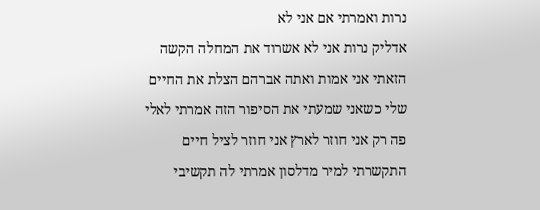נרות ואמרתי אם אני לא
אדליק נרות אני לא אשרוד את המחלה הקשה
הזאתי אני אמות ואתה אברהם הצלת את החיים
שלי כשאני שמעתי את הסיפור הזה אמרתי לאלי
פה רק אני חוזר לארץ אני חוזר לציל חיים
התקשרתי למיר מדלסון אמרתי לה תקשיבי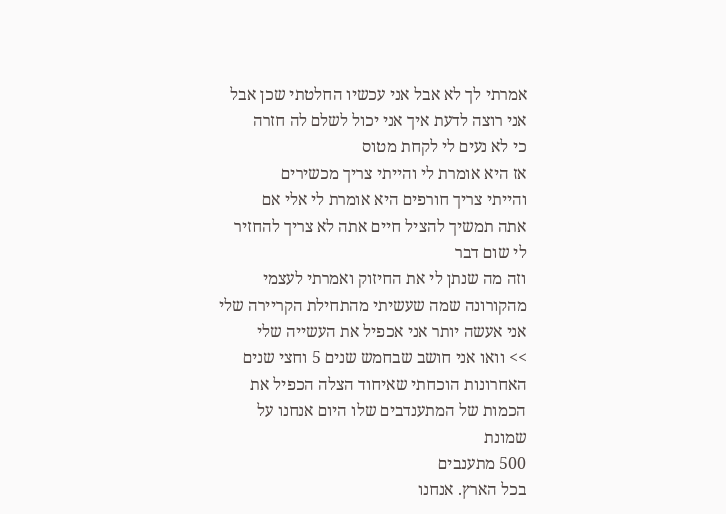אמרתי לך לא אבל אני עכשיו החלטתי שכן אבל
אני רוצה לדעת איך אני יכול לשלם לה חזרה
כי לא נעים לי לקחת מטוס
אז היא אומרת לי והייתי צריך מכשירים
והייתי צריך חורפים היא אומרת לי אלי אם
אתה תמשיך להציל חיים אתה לא צריך להחזיר
לי שום דבר
וזה מה שנתן לי את החיזוק ואמרתי לעצמי
מהקורונה שמה שעשיתי מהתחילת הקריירה שלי
אני אעשה יותר אני אכפיל את העשייה שלי
>> וואו אני חושב שבחמש שנים 5 וחצי שנים
האחרונות הוכחתי שאיחוד הצלה הכפיל את
הכמות של המתענדבים שלו היום אנחנו על
שמונת
500 מתענבים
בכל הארץ. אנחנו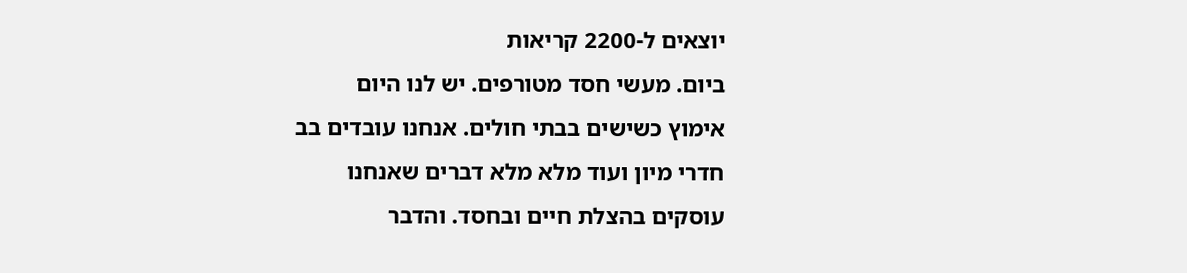יוצאים ל-2200 קריאות
ביום. מעשי חסד מטורפים. יש לנו היום
אימוץ כשישים בבתי חולים. אנחנו עובדים בב
חדרי מיון ועוד מלא מלא דברים שאנחנו
עוסקים בהצלת חיים ובחסד. והדבר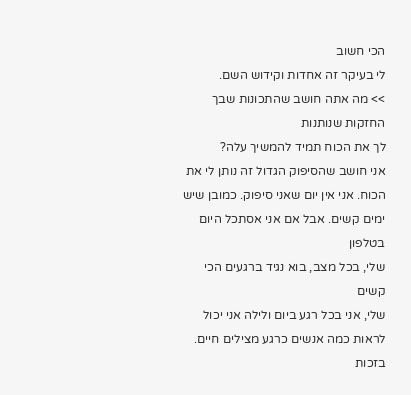הכי חשוב
לי בעיקר זה אחדות וקידוש השם.
>> מה אתה חושב שהתכונות שבך החזקות שנותנות
לך את הכוח תמיד להמשיך עלה?
אני חושב שהסיפוק הגדול זה נותן לי את
הכוח. אני אין יום שאני סיפוק. כמובן שיש
ימים קשים. אבל אם אני אסתכל היום בטלפון
שלי, בכל מצב, בוא נגיד ברגעים הכי קשים
שלי, אני בכל רגע ביום ולילה אני יכול
לראות כמה אנשים כרגע מצילים חיים. בזכות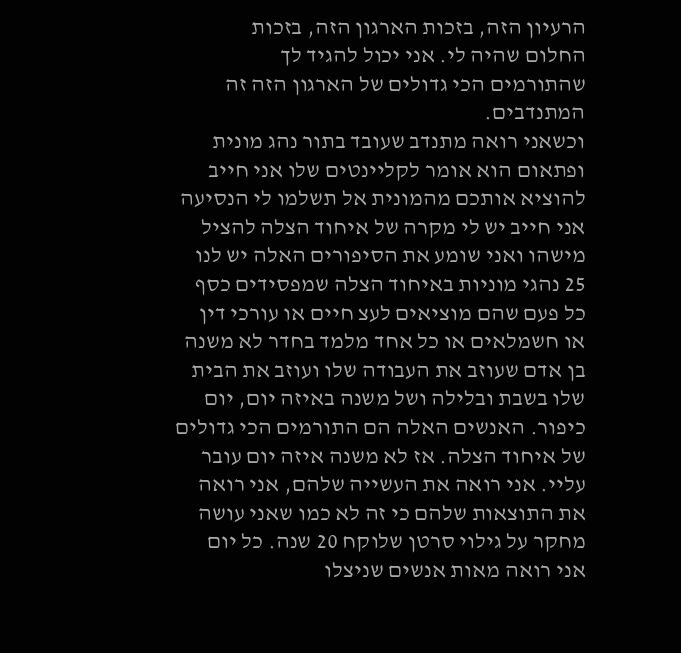הרעיון הזה, בזכות הארגון הזה, בזכות
החלום שהיה לי. אני יכול להגיד לך
שהתורמים הכי גדולים של הארגון הזה זה
המתנדבים.
וכשאני רואה מתנדב שעובד בתור נהג מונית
ופתאום הוא אומר לקליינטים שלו אני חייב
להוציא אותכם מהמונית אל תשלמו לי הנסיעה
אני חייב יש לי מקרה של איחוד הצלה להציל
מישהו ואני שומע את הסיפורים האלה יש לנו
25 נהגי מוניות באיחוד הצלה שמפסידים כסף
כל פעם שהם מוציאים לעצ חיים או עורכי דין
או חשמלאים או כל אחד מלמד בחדר לא משנה
בן אדם שעוזב את העבודה שלו ועוזב את הבית
שלו בשבת ובלילה ושל משנה באיזה יום, יום
כיפור. האנשים האלה הם התורמים הכי גדולים
של איחוד הצלה. אז לא משנה איזה יום עובר
עליי. אני רואה את העשייה שלהם, אני רואה
את התוצאות שלהם כי זה לא כמו שאני עושה
מחקר על גילוי סרטן שלוקח 20 שנה. כל יום
אני רואה מאות אנשים שניצלו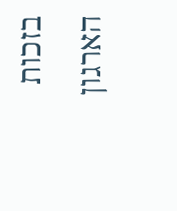בזכות הארגון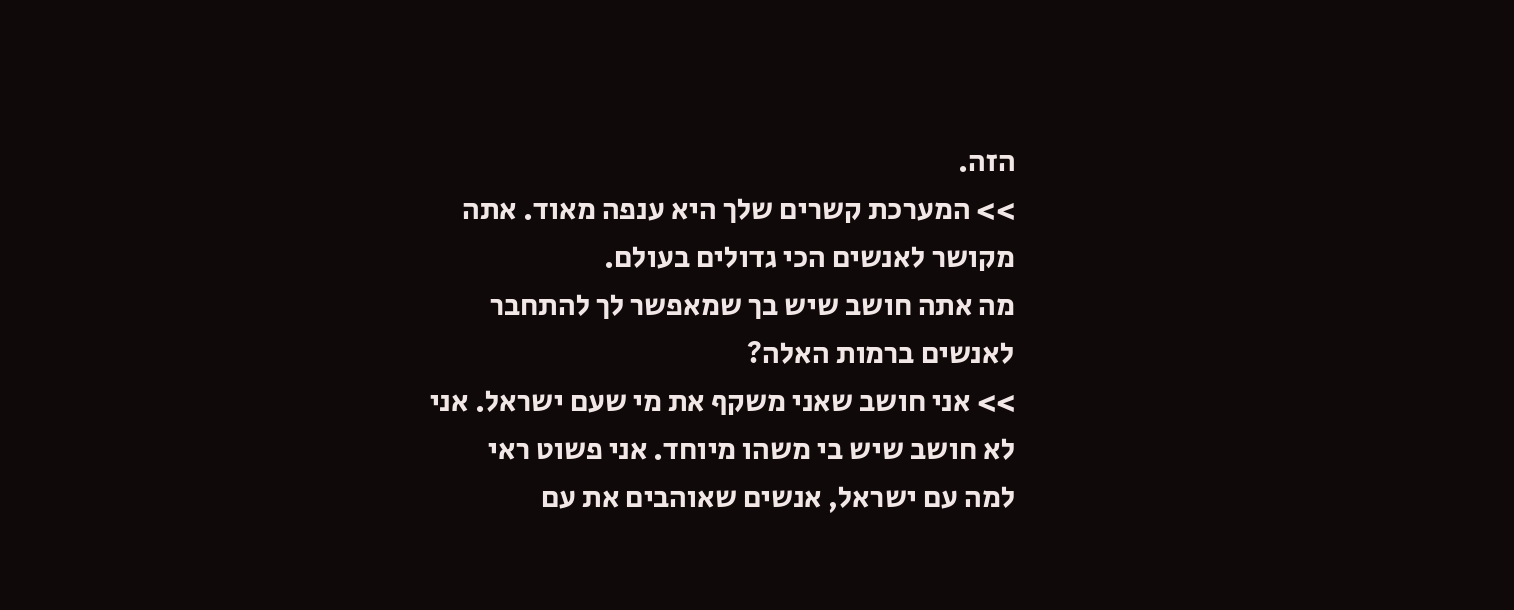הזה.
>> המערכת קשרים שלך היא ענפה מאוד. אתה
מקושר לאנשים הכי גדולים בעולם.
מה אתה חושב שיש בך שמאפשר לך להתחבר
לאנשים ברמות האלה?
>> אני חושב שאני משקף את מי שעם ישראל. אני
לא חושב שיש בי משהו מיוחד. אני פשוט ראי
למה עם ישראל, אנשים שאוהבים את עם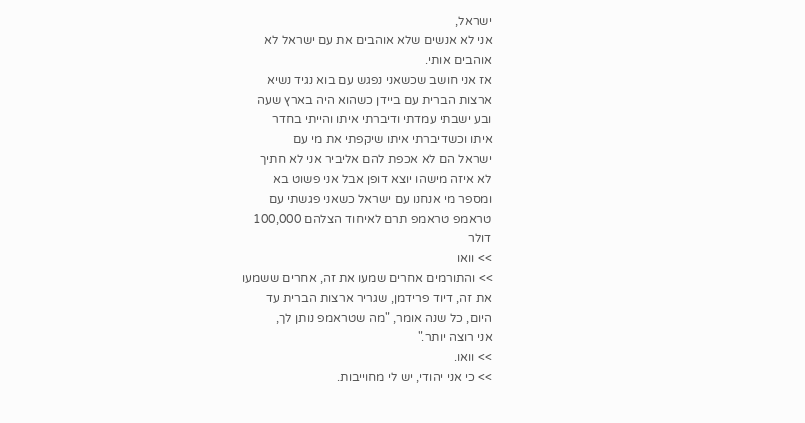ישראל,
אני לא אנשים שלא אוהבים את עם ישראל לא
אוהבים אותי.
אז אני חושב שכשאני נפגש עם בוא נגיד נשיא
ארצות הברית עם ביידן כשהוא היה בארץ שעה
ובע ישבתי עמדתי ודיברתי איתו והייתי בחדר
איתו וכשדיברתי איתו שיקפתי את מי עם
ישראל הם לא אכפת להם אליביר אני לא חתיך
לא איזה מישהו יוצא דופן אבל אני פשוט בא
ומספר מי אנחנו עם ישראל כשאני פגשתי עם
טראמפ טראמפ תרם לאיחוד הצלהם 100,000
דולר
>> וואו
>> והתורמים אחרים שמעו את זה, אחרים ששמעו
את זה, דיוד פרידמן, שגריר ארצות הברית עד
היום, כל שנה אומר, "מה שטראמפ נותן לך,
אני רוצה יותר."
>> וואו.
>> כי אני יהודי, יש לי מחוייבות.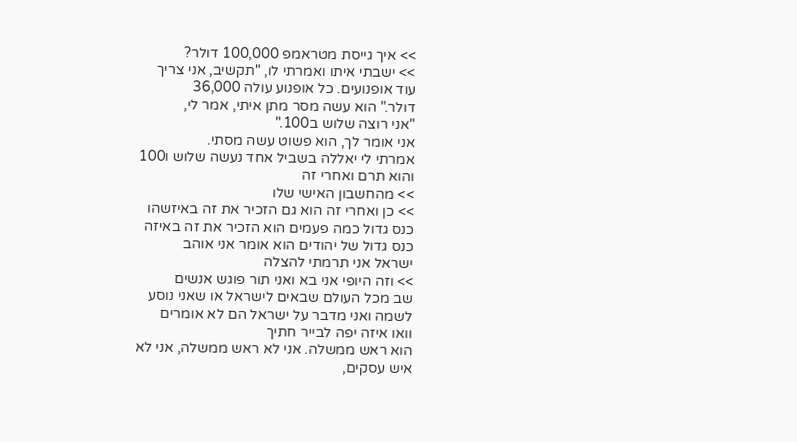>> איך גייסת מטראמפ 100,000 דולר?
>> ישבתי איתו ואמרתי לו, "תקשיב, אני צריך
עוד אופנועים. כל אופנוע עולה 36,000
דולר." הוא עשה מסר מתן איתי, אמר לי,
"אני רוצה שלוש ב100."
אני אומר לך, הוא פשוט עשה מסתי.
אמרתי לי יאללה בשביל אחד נעשה שלוש ו100
והוא תרם ואחרי זה
>> מהחשבון האישי שלו
>> כן ואחרי זה הוא גם הזכיר את זה באיזשהו
כנס גדול כמה פעמים הוא הזכיר את זה באיזה
כנס גדול של יהודים הוא אומר אני אוהב
ישראל אני תרמתי להצלה
>> וזה היופי אני בא ואני תור פוגש אנשים
שב מכל העולם שבאים לישראל או שאני נוסע
לשמה ואני מדבר על ישראל הם לא אומרים
וואו איזה יפה לבייר חתיך
הוא ראש ממשלה. אני לא ראש ממשלה, אני לא
איש עסקים,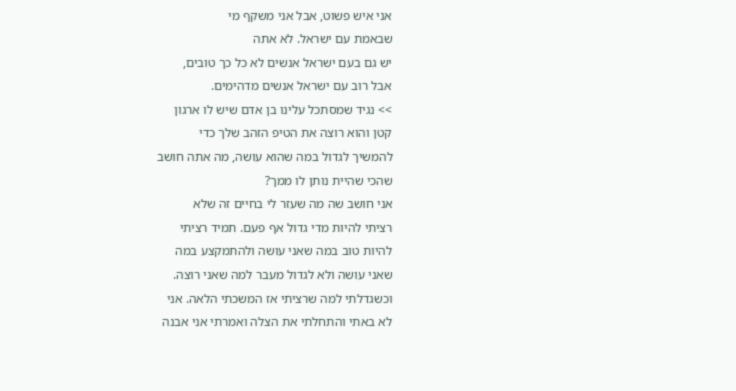אני איש פשוט, אבל אני משקף מי
שבאמת עם ישראל. לא אתה
יש גם בעם ישראל אנשים לא כל כך טובים,
אבל רוב עם ישראל אנשים מדהימים.
>> נגיד שמסתכל עלינו בן אדם שיש לו ארגון
קטן והוא רוצה את הטיפ הזהב שלך כדי
להמשיך לגדול במה שהוא עושה, מה אתה חושב
שהכי שהיית נותן לו ממך?
אני חושב שה מה שעזר לי בחיים זה שלא
רציתי להיות מדי גדול אף פעם. תמיד רציתי
להיות טוב במה שאני עושה ולהתמקצע במה
שאני עושה ולא לגדול מעבר למה שאני רוצה.
וכשגדלתי למה שרציתי אז המשכתי הלאה. אני
לא באתי והתחלתי את הצלה ואמרתי אני אבנה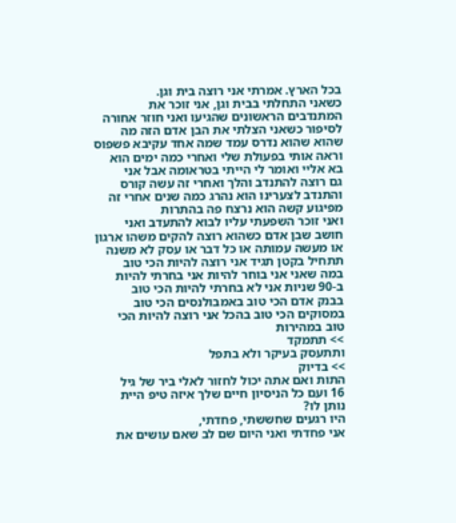בכל הארץ. אמרתי אני רוצה בית וגן.
כשאני התחלתי בבית וגן, אני זוכר את
המתנדבים הראשונים שהגיעו ואני חוזר אחורה
לסיפור כשאני הצלתי את הבן אדם הזה מה
שהוא שהוא נדרס עמד שמה אחד עקיבא פשפוס
וראה אותי בפעולת שלי ואחרי כמה ימים הוא
בא אליי ואומר לי הייתי בטראומה אבל אני
גם רוצה להתנדב והלך ואחרי זה עשה קורס
והתנדב לצערינו הוא נהרג כמה שנים אחרי זה
מפיגוע קשה הוא נרצח פה בהתרות
ואני זוכר השפעתי עליו לבוא להתעדב ואני
חושב שבן אדם כשהוא רוצה להקים משהו ארגון
או מעשה עמותה או כל דבר או עסק לא משנה
תתחיל בקטן תגיד אני רוצה להיות הכי טוב
במה שאני אני בוחר להיות אני בחרתי להיות
ב-90 שניות אני לא בחרתי להיות הכי טוב
בבנק אדם הכי טוב באמבולנסים הכי טוב
במסוקים הכי טוב בהכל אני רוצה להיות הכי
טוב במהירות
>> תתמקד
ותתעסק בעיקר ולא בתפל
>> בדיוק
התות ואם אתה יכול לחזור לאלי ביר של גיל
16 ועם כל הניסיון חיים שלך איזה טיפ היית
נותן לו?
היו רגעים שחששתי, פחדתי,
אני פחדתי ואני היום שם לב שאם עושים את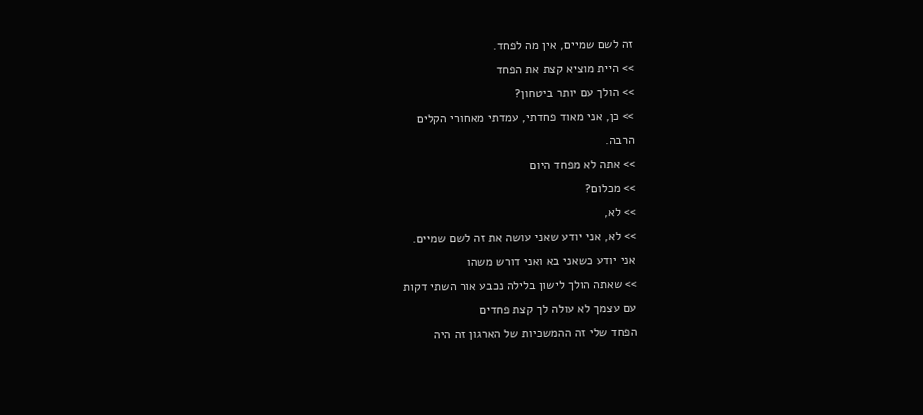זה לשם שמיים, אין מה לפחד.
>> היית מוציא קצת את הפחד
>> הולך עם יותר ביטחון?
>> כן, אני מאוד פחדתי, עמדתי מאחורי הקלים
הרבה.
>> אתה לא מפחד היום
>> מכלום?
>> לא,
>> לא, אני יודע שאני עושה את זה לשם שמיים.
אני יודע כשאני בא ואני דורש משהו
>> שאתה הולך לישון בלילה נכבע אור השתי דקות
עם עצמך לא עולה לך קצת פחדים
הפחד שלי זה ההמשכיות של הארגון זה היה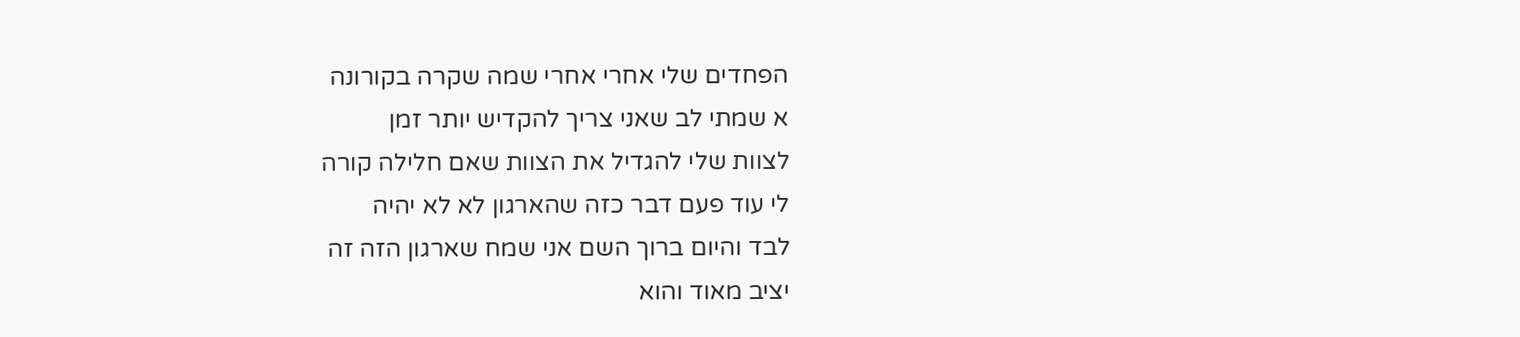הפחדים שלי אחרי אחרי שמה שקרה בקורונה
א שמתי לב שאני צריך להקדיש יותר זמן
לצוות שלי להגדיל את הצוות שאם חלילה קורה
לי עוד פעם דבר כזה שהארגון לא לא יהיה
לבד והיום ברוך השם אני שמח שארגון הזה זה
יציב מאוד והוא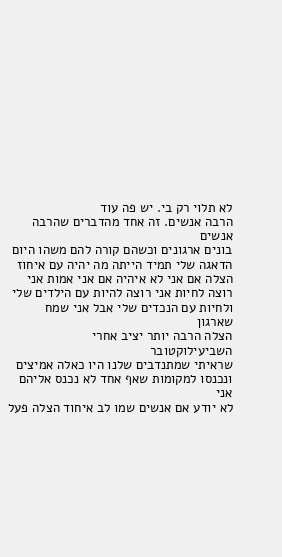לא תלוי רק בי. יש פה עוד
הרבה אנשים. זה אחד מהדברים שהרבה אנשים
בונים ארגונים וכשהם קורה להם משהו היום
הדאגה שלי תמיד הייתה מה יהיה עם איחוז
הצלה אם אני לא איהיה אם אני אמות אני
רוצה לחיות אני רוצה להיות עם הילדים שלי
ולחיות עם הנכדים שלי אבל אני שמח שארגון
הצלה הרבה יותר יציב אחרי השביעילוקטובר
שראיתי שמתנדבים שלנו היו כאלה אמיצים
ונכנסו למקומות שאף אחד לא נכנס אליהם אני
לא יודע אם אנשים שמו לב איחוד הצלה פעל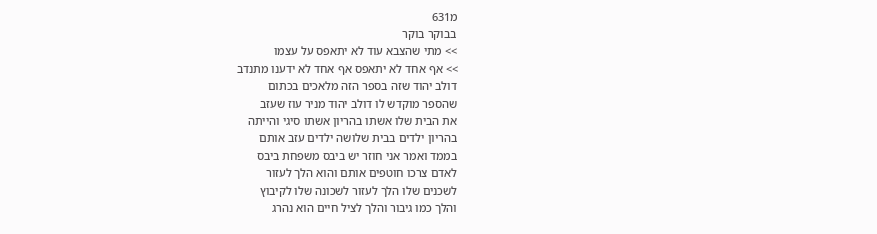מ631
בבוקר בוקר
>> מתי שהצבא עוד לא יתאפס על עצמו
>> אף אחד לא יתאפס אף אחד לא ידענו מתנדב
דולב יהוד שזה בספר הזה מלאכים בכתום
שהספר מוקדש לו דולב יהוד מניר עוז שעזב
את הבית שלו אשתו בהריון אשתו סיגי והייתה
בהריון ילדים בבית שלושה ילדים עזב אותם
בממד ואמר אני חוזר יש ביבס משפחת ביבס
לאדם צרכו חוטפים אותם והוא הלך לעזור
לשכנים שלו הלך לעזור לשכונה שלו לקיבוץ
והלך כמו גיבור והלך לציל חיים הוא נהרג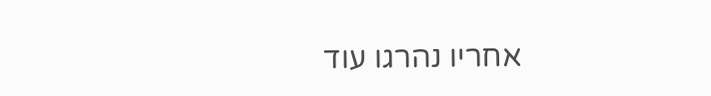אחריו נהרגו עוד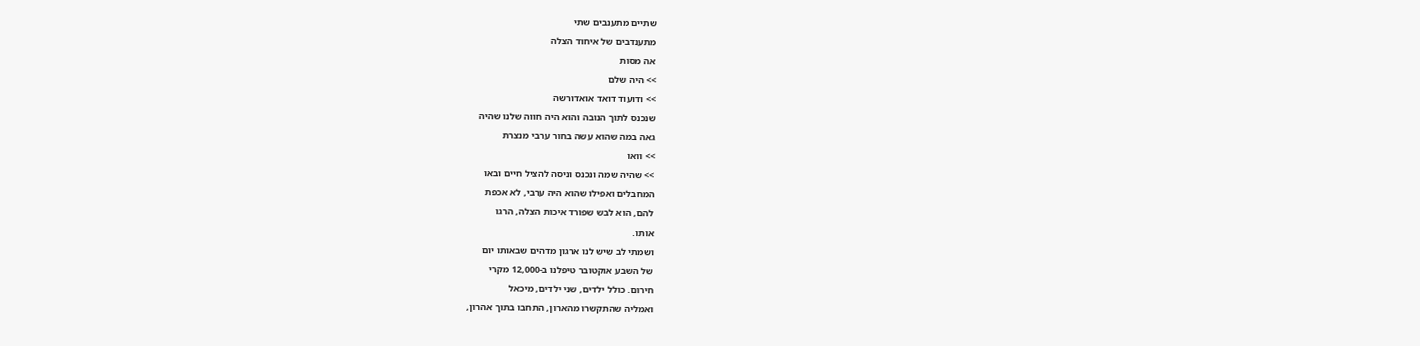שתיים מתענבים שתי
מתענדבים של איחוד הצלה
אה מסות
>> היה שלם
>> ודועוד דואד אואדורשה
שנכנס לתוך הנובה והוא היה חווה שלנו שהיה
גאה במה שהוא עשה בחור ערבי מנצרת
>> וואו
>> שהיה שמה ונכנס וניסה להציל חיים ובאו
המחבלים ואפילו שהוא היה ערבי, לא אכפת
להם, הוא לבש שפורד איכות הצלה, הרגו
אותו.
ושמתי לב שיש לנו ארגון מדהים שבאותו יום
של השבע אוקטובר טיפלנו ב-12,000 מקרי
חירום. כולל ילדים, שני ילדים, מיכאל
ואמליה שהתקשרו מהארון, התחבו בתוך אהרון,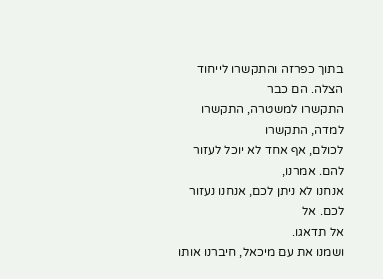בתוך כפרזה והתקשרו לייחוד הצלה. הם כבר
התקשרו למשטרה, התקשרו למדה, התקשרו
לכולם, אף אחד לא יוכל לעזור להם. אמרנו,
אנחנו לא ניתן לכם, אנחנו נעזור לכם. אל
אל תדאגו.
ושמנו את עם מיכאל, חיברנו אותו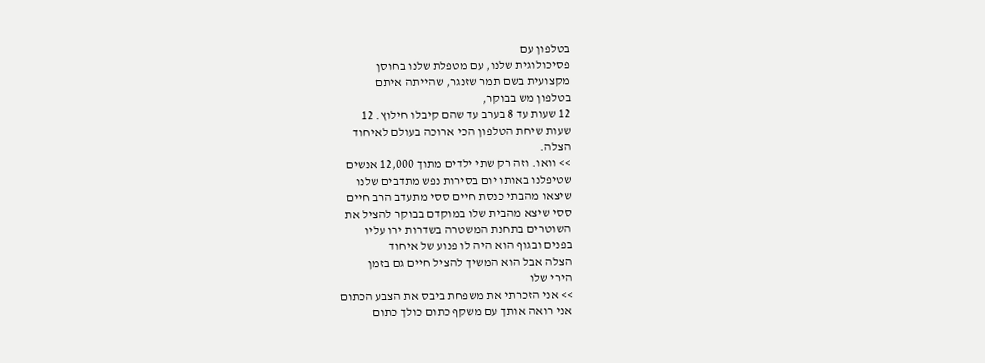בטלפון עם
פסיכולוגית שלנו, עם מטפלת שלנו בחוסן
מקצועית בשם תמר שזנגר, שהייתה איתם
בטלפון מש בבוקר,
12 שעות עד 8 בערב עד שהם קיבלו חילוץ. 12
שעות שיחת הטלפון הכי ארוכה בעולם לאיחוד
הצלה.
>> וואו. וזה רק שתי ילדים מתוך 12,000 אנשים
שטיפלנו באותו יום בסירות נפש מתדבים שלנו
שיצאו מהבתי כנסת חיים ססי מתעדב הרב חיים
ססי שיצא מהבית שלו במוקדם בבוקר להציל את
השוטרים בתחנת המשטרה בשדרות ירו עליו
בפנים ובגוף הוא היה לו פנוע של איחוד
הצלה אבל הוא המשיך להציל חיים גם בזמן
הירי שלו
>> אני הזכרתי את משפחת ביבס את הצבע הכתום
אני רואה אותך עם משקף כתום כולך כתום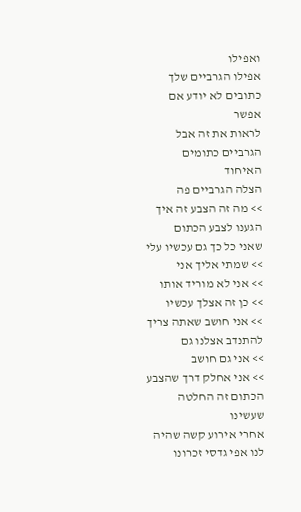ואפילו
אפילו הגרביים שלך כתובים לא יודע אם אפשר
לראות את זה אבל הגרביים כתומים האיחוד
הצלה הגרביים פה
>> מה זה הצבע זה איך הגענו לצבע הכתום
שאני כל כך גם עכשיו עלי
>> שמתי אליך אני
>> אני לא מוריד אותו
>> כן זה אצלך עכשיו
>> אני חושב שאתה צריך להתנדב אצלנו גם
>> אני גם חושב
>> אני אחלק דרך שהצבע הכתום זה החלטה שעשינו
אחרי אירוע קשה שהיה לנו אפי גדסי זכרונו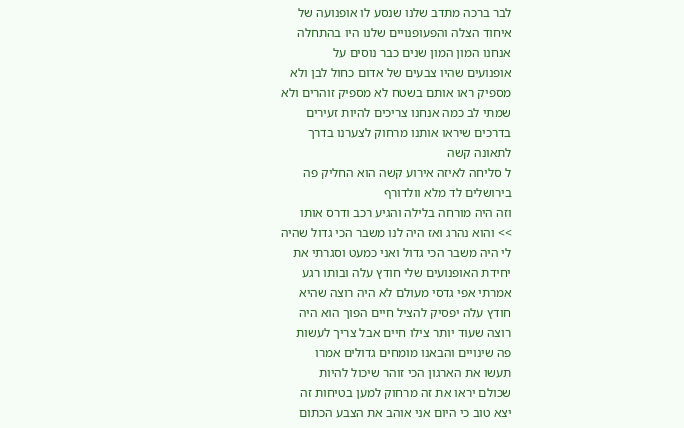לבר ברכה מתדב שלנו שנסע לו אופנועה של
איחוד הצלה והפעופנויים שלנו היו בהתחלה
אנחנו המון המון שנים כבר נוסים על
אופנועים שהיו צבעים של אדום כחול לבן ולא
מספיק ראו אותם בשטח לא מספיק זוהרים ולא
שמתי לב כמה אנחנו צריכים להיות זעירים
בדרכים שיראו אותנו מרחוק לצערנו בדרך
לתאונה קשה
ל סליחה לאיזה אירוע קשה הוא החליק פה
בירושלים לד מלא וולדורף
וזה היה מורחה בלילה והגיע רכב ודרס אותו
>> והוא נהרג ואז היה לנו משבר הכי גדול שהיה
לי היה משבר הכי גדול ואני כמעט וסגרתי את
יחידת האופנועים שלי חודץ עלה ובותו רגע
אמרתי אפי גדסי מעולם לא היה רוצה שהיא
חודץ עלה יפסיק להציל חיים הפוך הוא היה
רוצה שעוד יותר צילו חיים אבל צריך לעשות
פה שינויים והבאנו מומחים גדולים אמרו
תעשו את הארגון הכי זוהר שיכול להיות
שכולם יראו את זה מרחוק למען בטיחות זה
יצא טוב כי היום אני אוהב את הצבע הכתום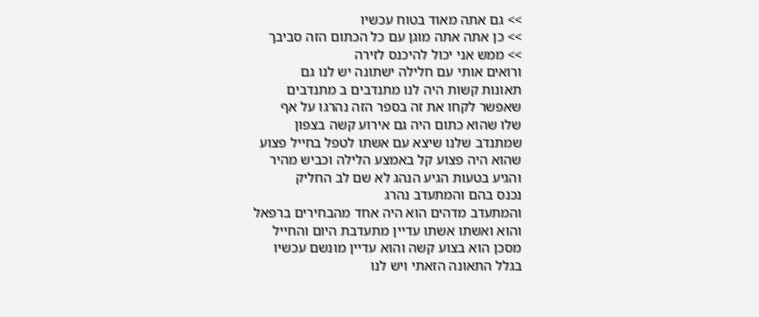>> גם אתה מאוד בטוח עכשיו
>> כן אתה אתה מוגן עם כל הכתום הזה סביבך
>> ממש אני יכול להיכנס לזירה
ורואים אותי עם חלילה ישתונה יש לנו גם
תאונות קשות היה לנו מתנדבים ב מתנדבים
שאפשר לקחו את זה בספר הזה נהרגו על אף
שלו שהוא כתום היה גם אירוע קשה בצפון
שמתנדב שלנו שיצא עם אשתו לטפל בחייל פצוע
שהוא היה פצוע קל באמצע הלילה וכביש מהיר
והגיע בטעות הגיע הנהג לא שם לב החליק
נכנס בהם והמתעדב נהרג
והמתעדב מדהים הוא היה אחד מהבחירים ברפאל
והוא ואשתו אשתו עדיין מתעדבת היום והחייל
מסכן הוא בצוע קשה והוא עדיין מונשם עכשיו
בגלל התאונה הזאתי ויש לנו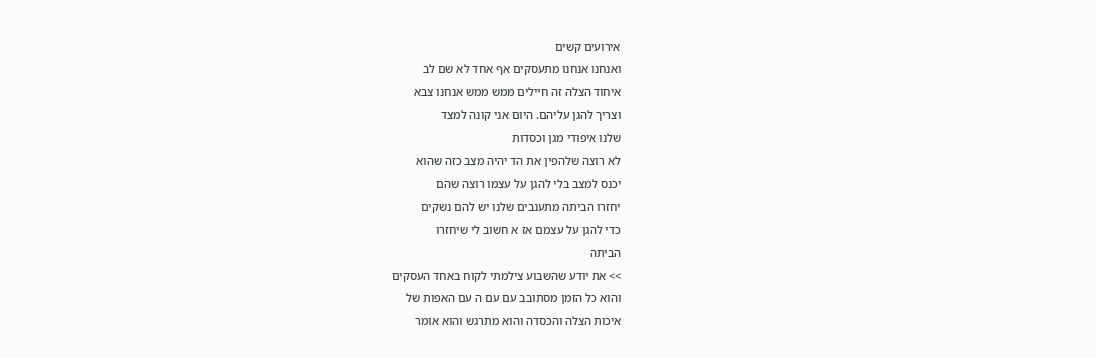אירועים קשים
ואנחנו אנחנו מתעסקים אף אחד לא שם לב
איחוד הצלה זה חיילים ממש ממש אנחנו צבא
וצריך להגן עליהם. היום אני קונה למצד
שלנו איפודי מגן וכסדות
לא רוצה שלהפין את הד יהיה מצב כזה שהוא
יכנס למצב בלי להגן על עצמו רוצה שהם
יחזרו הביתה מתענבים שלנו יש להם נשקים
כדי להגן על עצמם אז א חשוב לי שיחזרו
הביתה
>> את יודע שהשבוע צילמתי לקוח באחד העסקים
והוא כל הזמן מסתובב עם עם ה עם האפות של
איכות הצלה והכסדה והוא מתרגש והוא אומר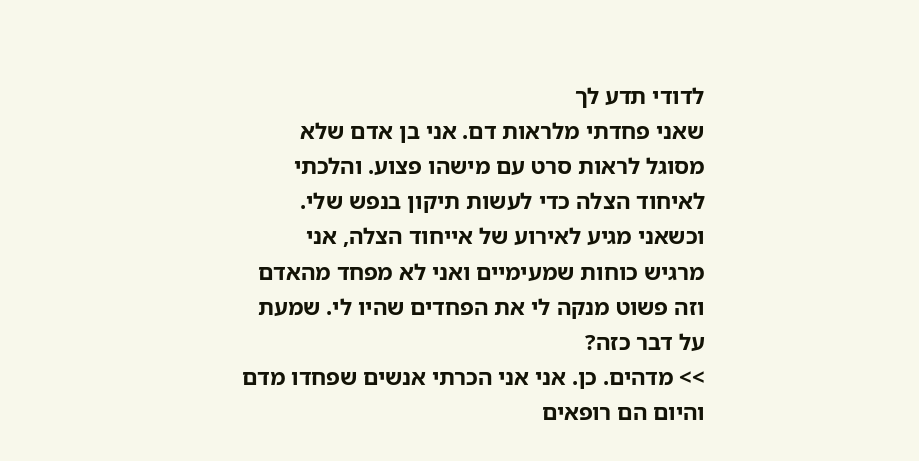לדודי תדע לך
שאני פחדתי מלראות דם. אני בן אדם שלא
מסוגל לראות סרט עם מישהו פצוע. והלכתי
לאיחוד הצלה כדי לעשות תיקון בנפש שלי.
וכשאני מגיע לאירוע של אייחוד הצלה, אני
מרגיש כוחות שמעימיים ואני לא מפחד מהאדם
וזה פשוט מנקה לי את הפחדים שהיו לי. שמעת
על דבר כזה?
>> מדהים. כן. אני אני הכרתי אנשים שפחדו מדם
והיום הם רופאים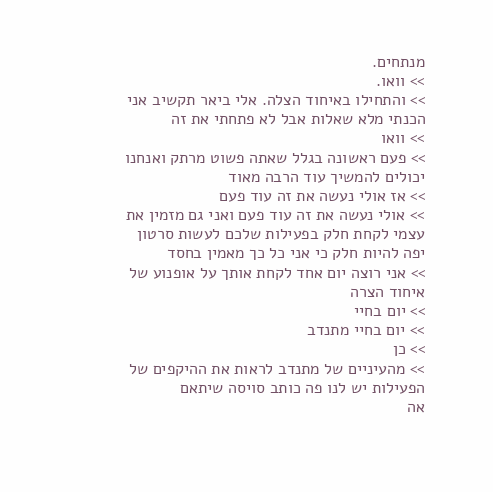מנתחים.
>> וואו.
>> והתחילו באיחוד הצלה. אלי ביאר תקשיב אני
הכנתי מלא שאלות אבל לא פתחתי את זה
>> וואו
>> פעם ראשונה בגלל שאתה פשוט מרתק ואנחנו
יכולים להמשיך עוד הרבה מאוד
>> אז אולי נעשה את זה עוד פעם
>> אולי נעשה את זה עוד פעם ואני גם מזמין את
עצמי לקחת חלק בפעילות שלכם לעשות סרטון
יפה להיות חלק כי אני כל כך מאמין בחסד
>> אני רוצה יום אחד לקחת אותך על אופנוע של
איחוד הצרה
>> יום בחיי
>> יום בחיי מתנדב
>> כן
>> מהעיניים של מתנדב לראות את ההיקפים של
הפעילות יש לנו פה כותב סויסה שיתאם
אה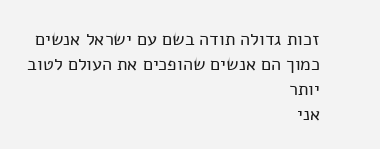זכות גדולה תודה בשם עם ישראל אנשים
כמוך הם אנשים שהופכים את העולם לטוב יותר
אני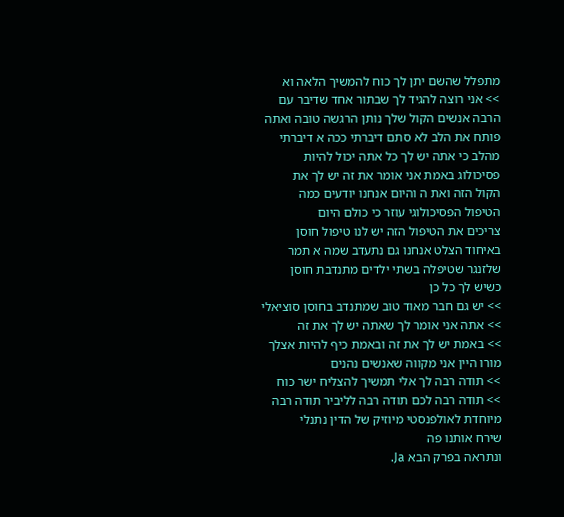מתפלל שהשם יתן לך כוח להמשיך הלאה וא
>> אני רוצה להגיד לך שבתור אחד שדיבר עם
הרבה אנשים הקול שלך נותן הרגשה טובה ואתה
פותח את הלב לא סתם דיברתי ככה א דיברתי
מהלב כי אתה יש לך כל אתה יכול להיות
פסיכולוג באמת אני אומר את זה יש לך את
הקול הזה ואת ה והיום אנחנו יודעים כמה
הטיפול הפסיכולוגי עוזר כי כולם היום
צריכים את הטיפול הזה יש לנו טיפול חוסן
באיחוד הצלט אנחנו גם נתעדב שמה א תמר
שלזנגר שטיפלה בשתי ילדים מתנדבת חוסן
כשיש לך כל כן
>> יש גם חבר מאוד טוב שמתנדב בחוסן סוציאלי
>> אתה אני אומר לך שאתה יש לך את זה
>> באמת יש לך את זה ובאמת כיף להיות אצלך
מורו היין אני מקווה שאנשים נהנים
>> תודה רבה לך אלי תמשיך להצליח ישר כוח
>> תודה רבה לכם תודה רבה לליביר תודה רבה
מיוחדת לאולפנסטי מיוזיק של הדין נתנלי
שירח אותנו פה
ונתראה בפרק הבא Ja.